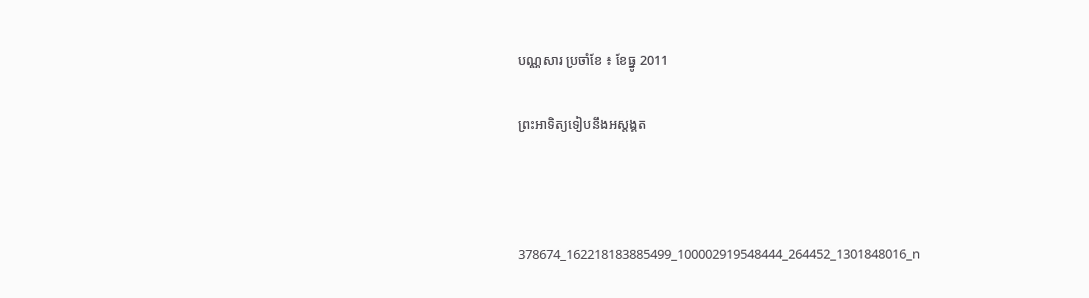បណ្ណសារ ប្រចាំខែ ៖ ខែធ្នូ 2011

ព្រះអាទិត្យទៀបនឹងអស្តង្គត



378674_162218183885499_100002919548444_264452_1301848016_n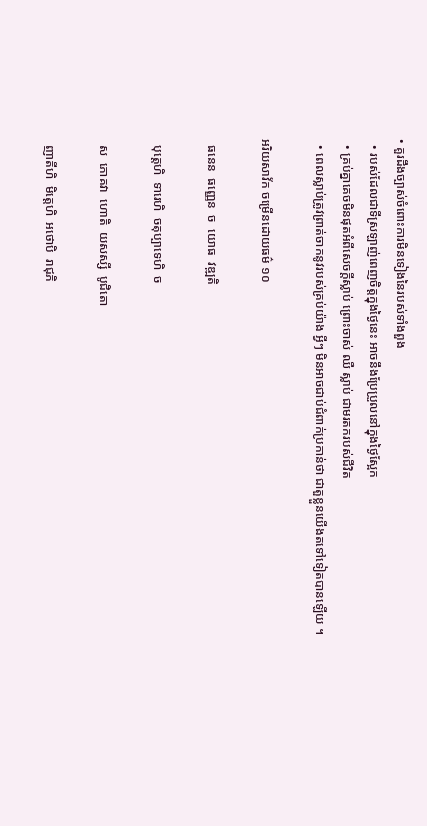• គួរដឹងច្បាស់ចំពោះការមិនទៀងនៃរបស់ទាំងពួង
  • របស់ដែលជាទីស្រឡាញ់ពេញចិត្តក្នុងថ្ងៃនេះ អាចនឹងប្រែប្រួលនៅក្នុងថ្ងៃស្អែក
  • គ្រប់គ្នាគេចមិនផុតអំពីសេចក្តីស្លាប់ ព្រោះចាស់ ឈឺ ស្លាប់ ជាមរតករបស់ជីវិត
  • ពេលស្លាប់ត្រូវព្រាត់ចាកនូវរបស់គ្រប់យ៉ាង អ្វីៗ មិនអាចជាប់ជំពាក់ប្រកាន់ថា ជាតួខ្លួនយើងតទៅទៀតបានឡើយ ។

អរិយសាវ័ក ចម្រើនដោយធម៌ ១០

  ធនេន  ធញ្ញេន  ច  យោធ  វឌ្ឍតិ

  បុត្តេហិ  ទារេហិ  ចតុប្បាទេហិ  ច

  ស  ភោគវា  ហោតិ  យសស្សី  បូជិតោ

  ញាតីហិ  មិត្តេហិ  អថោបិ  រាជុភិ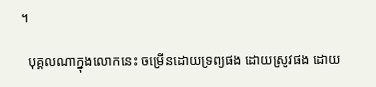។

  បុគ្គលណាក្នុងលោកនេះ ចម្រើនដោយទ្រព្យផង ដោយស្រូវផង ដោយ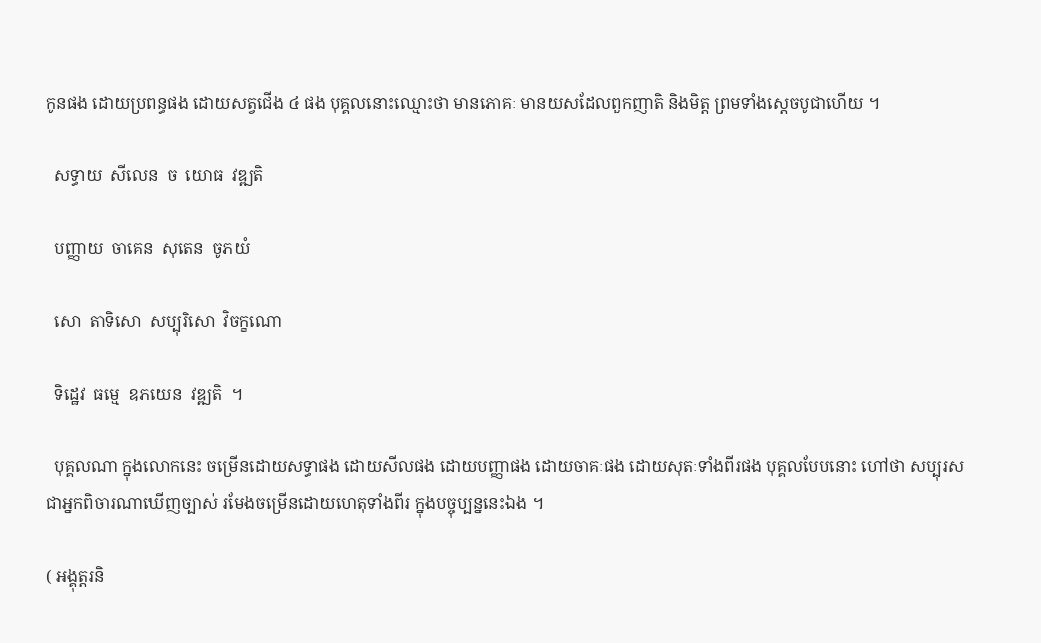កូនផង ដោយប្រពន្ធផង ដោយសត្វជើង ៤ ផង បុគ្គលនោះឈ្មោះថា មានភោគៈ មានយសដែលពួកញាតិ និងមិត្ត ព្រមទាំងស្តេចបូជាហើយ ។

  សទ្ធាយ  សីលេន  ច  យោធ  វឌ្ឍតិ

  បញ្ញាយ  ចាគេន  សុតេន  ចូភយំ

  សោ  តាទិសោ  សប្បុរិសោ  វិចក្ខណោ

  ទិដ្ឋេវ  ធម្មេ  ឧភយេន  វឌ្ឍតិ  ។

  បុគ្គលណា ក្នុងលោកនេះ ចម្រើនដោយសទ្ធាផង ដោយសីលផង ដោយបញ្ញាផង ដោយចាគៈផង ដោយសុតៈទាំងពីរផង បុគ្គលបែបនោះ ហៅថា សប្បុរស ជាអ្នកពិចារណាឃើញច្បាស់ រមែងចម្រើនដោយហេតុទាំងពីរ ក្នុងបច្ចុប្បន្ននេះឯង ។

( អង្គុត្តរនិ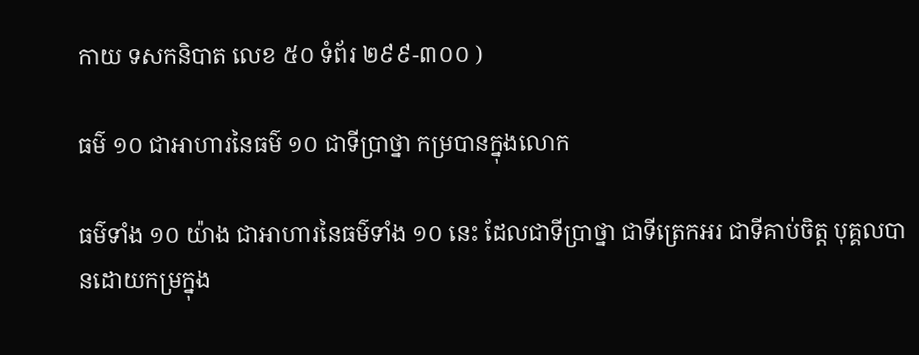កាយ ទសកនិបាត លេខ ៥០ ទំព័រ ២៩៩-៣០០ )

ធម៌ ១០ ជាអាហារនៃធម៌ ១០ ជាទីប្រាថ្នា កម្របានក្នុងលោក

ធម៌ទាំង ១០ យ៉ាង ជាអាហារនៃធម៌ទាំង ១០ នេះ ដែលជាទីប្រាថ្នា ជាទីត្រេកអរ ជាទីគាប់ចិត្ត បុគ្គលបានដោយកម្រក្នុង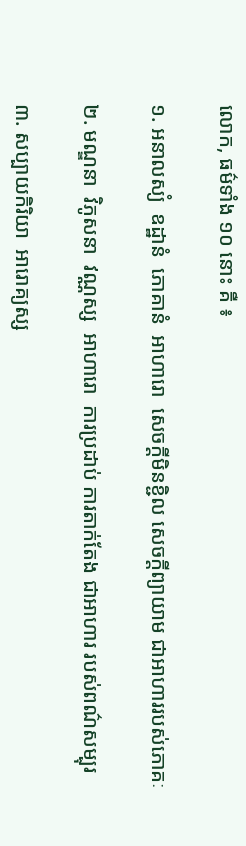លោក, ធម៌ទាំង ១០ នោះ គឺ ៖

១. អនាលស្យំ  ឧដ្ឋានំ  ភោគានំ  អាហារោ  សេចក្តីមិនខ្ជិល សេចក្តីព្យាយាម ជាអាហាររបស់ភោគៈ

២. មណ្ឌនា  វិភូសនា  វណ្ណស្ស  អាហារោ  ការប្រដាប់ ការតាក់តែង ជាអាហារ របស់ពណ៌សម្បុរ

៣. សប្បាយកិរិយា  អារោគ្យស្ស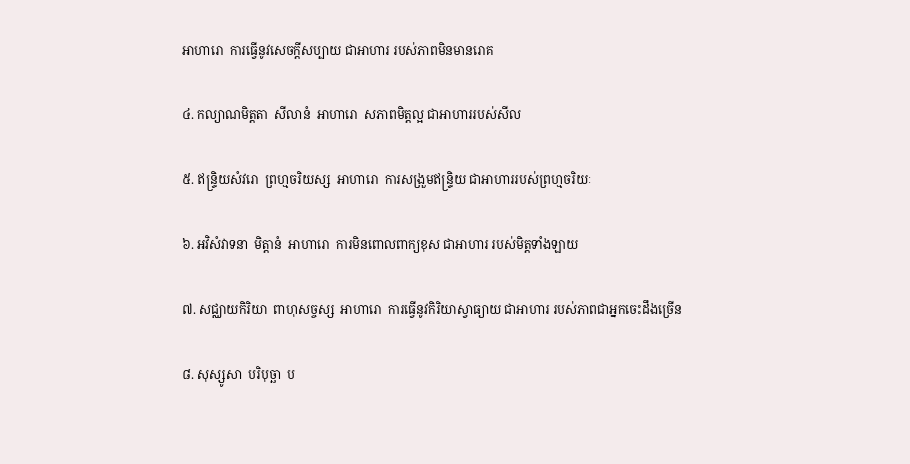អាហារោ  ការធ្វើនូវសេចក្តីសប្បាយ ជាអាហារ របស់ភាពមិនមានរោគ

៤. កល្យាណមិត្តតា  សីលានំ  អាហារោ  សភាពមិត្តល្អ ជាអាហាររបស់សីល

៥. ឥន្ទ្រិយសំវរោ  ព្រហ្មចរិយស្ស  អាហារោ  ការសង្រួមឥន្ទ្រិយ ជាអាហាររបស់ព្រហ្មចរិយៈ

៦. អវិសំវាទនា  មិត្តានំ  អាហារោ  ការមិនពោលពាក្យខុស ជាអាហារ របស់មិត្តទាំងឡាយ

៧. សជ្ឈាយកិរិយា  ពាហុសច្ចស្ស  អាហារោ  ការធ្វើនូវកិរិយាស្វាធ្យាយ ជាអាហារ របស់ភាពជាអ្នកចេះដឹងច្រើន

៨. សុស្សូសា  បរិបុច្ឆា  ប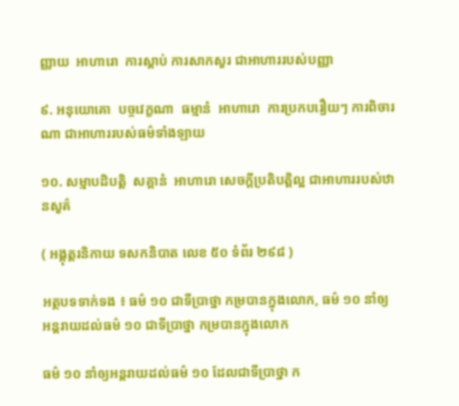ញ្ញាយ  អាហារោ  ការស្តាប់ ការសាកសួរ ជាអាហាររបស់បញ្ញា

៩. អនុយោគោ  បច្ចវេក្ខណា  ធម្មានំ  អាហារោ  ការប្រកបរឿយៗ ការពិចារណា ជាអាហាររបស់ធម៌ទាំងឡាយ

១០. សម្មាបដិបត្តិ  សគ្គានំ  អាហារោ សេចក្តីប្រតិបត្តិល្អ ជាអាហាររបស់ឋានសួគ៌

( អង្គុត្តរនិកាយ ទសកនិបាត លេខ ៥០ ទំព័រ ២៩៨ )

អត្ថបទទាក់ទង ៖ ធម៌ ១០ ជាទីប្រាថ្នា កម្របានក្នុងលោក, ធម៌ ១០ នាំឲ្យអន្តរាយដល់ធម៌ ១០ ជាទីប្រាថ្នា កម្របានក្នុងលោក

ធម៌ ១០ នាំឲ្យអន្តរាយដល់ធម៌ ១០ ដែលជាទីប្រាថ្នា ក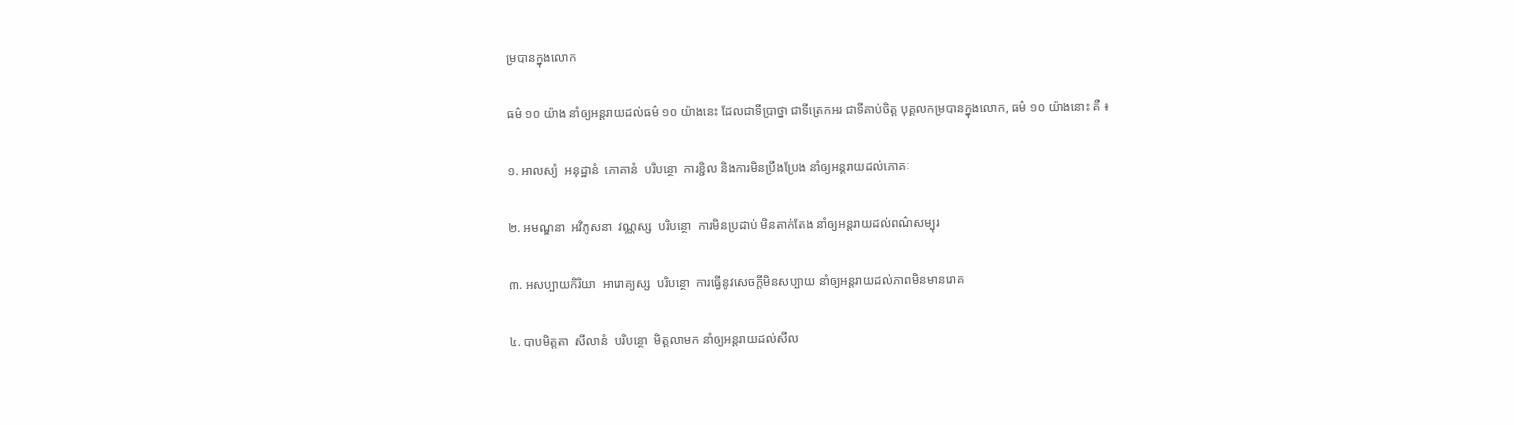ម្របានក្នុងលោក

ធម៌ ១០ យ៉ាង នាំឲ្យអន្តរាយដល់ធម៌ ១០ យ៉ាងនេះ ដែលជាទីប្រាថ្នា ជាទីត្រេកអរ ជាទីគាប់ចិត្ត បុគ្គលកម្របានក្នុងលោក, ធម៌ ១០ យ៉ាងនោះ គឺ ៖

១. អាលស្យំ  អនុដ្ឋានំ  ភោគានំ  បរិបន្ថោ  ការខ្ជិល និងការមិនប្រឹងប្រែង នាំឲ្យអន្តរាយដល់ភោគៈ

២. អមណ្ឌនា  អវិភូសនា  វណ្ណស្ស  បរិបន្ថោ  ការមិនប្រដាប់ មិនតាក់តែង នាំឲ្យអន្តរាយដល់ពណ៌សម្បុរ

៣. អសប្បាយកិរិយា  អារោគ្យស្ស  បរិបន្ថោ  ការធ្វើនូវសេចក្តីមិនសប្បាយ នាំឲ្យអន្តរាយដល់ភាពមិនមានរោគ

៤. បាបមិត្តតា  សីលានំ  បរិបន្ថោ  មិត្តលាមក នាំឲ្យអន្តរាយដល់សីល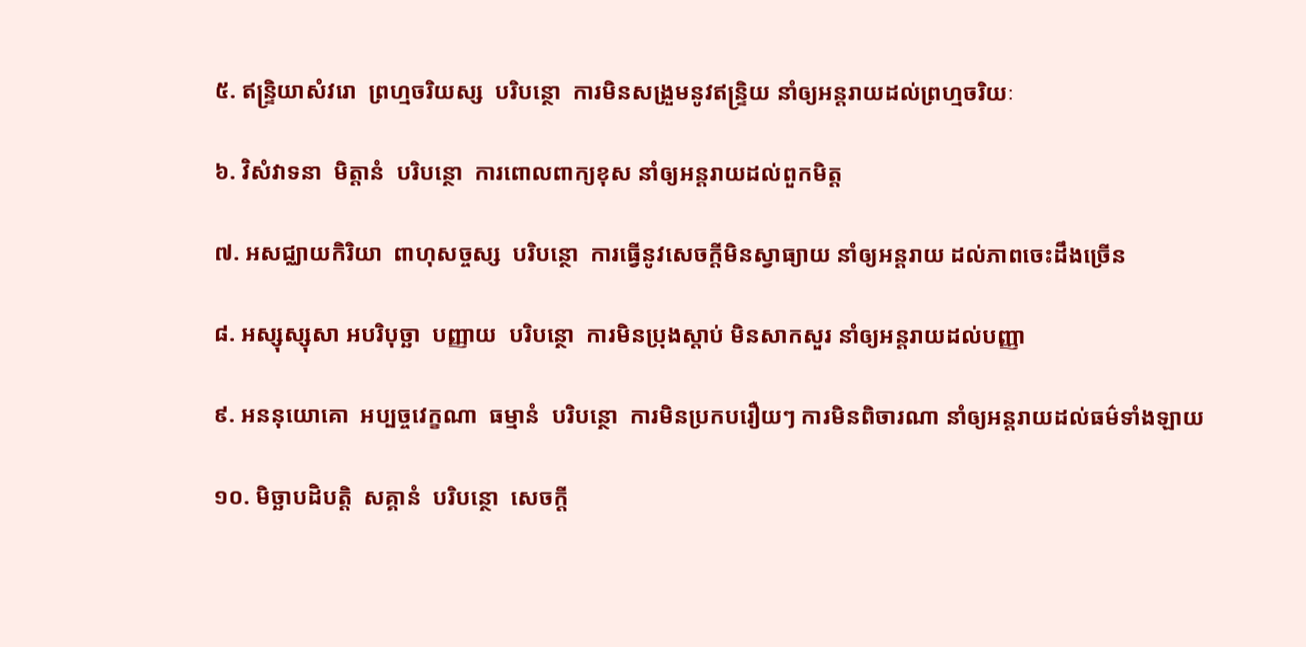៥. ឥន្ទ្រិយាសំវរោ  ព្រហ្មចរិយស្ស  បរិបន្ថោ  ការមិនសង្រួមនូវឥន្ទ្រិយ នាំឲ្យអន្តរាយដល់ព្រហ្មចរិយៈ

៦. វិសំវាទនា  មិត្តានំ  បរិបន្ថោ  ការពោលពាក្យខុស នាំឲ្យអន្តរាយដល់ពួកមិត្ត

៧. អសជ្ឈាយកិរិយា  ពាហុសច្ចស្ស  បរិបន្ថោ  ការធ្វើនូវសេចក្តីមិនស្វាធ្យាយ នាំឲ្យអន្តរាយ ដល់ភាពចេះដឹងច្រើន

៨. អស្សុស្សុសា អបរិបុច្ឆា  បញ្ញាយ  បរិបន្ថោ  ការមិនប្រុងស្តាប់ មិនសាកសួរ នាំឲ្យអន្តរាយដល់បញ្ញា

៩. អននុយោគោ  អប្បច្ចវេក្ខណា  ធម្មានំ  បរិបន្ថោ  ការមិនប្រកបរឿយៗ ការមិនពិចារណា នាំឲ្យអន្តរាយដល់ធម៌ទាំងឡាយ

១០. មិច្ឆាបដិបត្តិ  សគ្គានំ  បរិបន្ថោ  សេចក្តី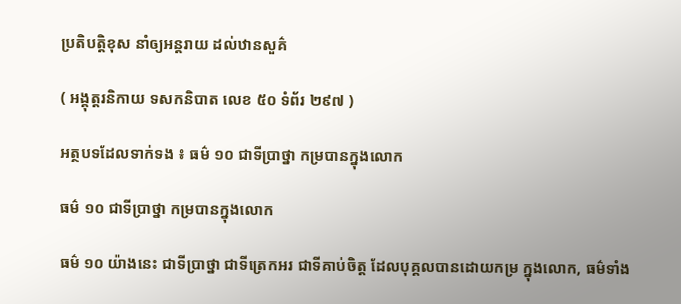ប្រតិបត្តិខុស នាំឲ្យអន្តរាយ ដល់ឋានសួគ៌

( អង្គុត្តរនិកាយ ទសកនិបាត លេខ ៥០ ទំព័រ ២៩៧ )

អត្ថបទដែលទាក់ទង ៖ ធម៌ ១០ ជាទីប្រាថ្នា កម្របានក្នុងលោក

ធម៌ ១០ ជាទីប្រាថ្នា កម្របានក្នុងលោក

ធម៌ ១០ យ៉ាងនេះ ជាទីប្រាថ្នា ជាទីត្រេកអរ ជាទីគាប់ចិត្ត ដែលបុគ្គលបានដោយកម្រ ក្នុងលោក, ធម៌ទាំង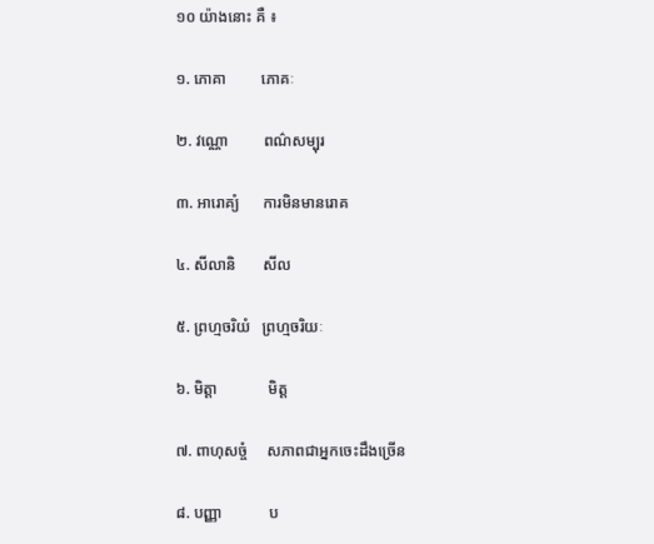១០ យ៉ាងនោះ គឺ ៖

១. ភោគា         ភោគៈ

២. វណ្ណោ         ពណ៌សម្បុរ

៣. អារោគ្យំ      ការមិនមានរោគ

៤. សីលានិ       សីល

៥. ព្រហ្មចរិយំ   ព្រហ្មចរិយៈ

៦. មិត្តា             មិត្ត

៧. ពាហុសច្ចំ     សភាពជាអ្នកចេះដឹងច្រើន

៨. បញ្ញា            ប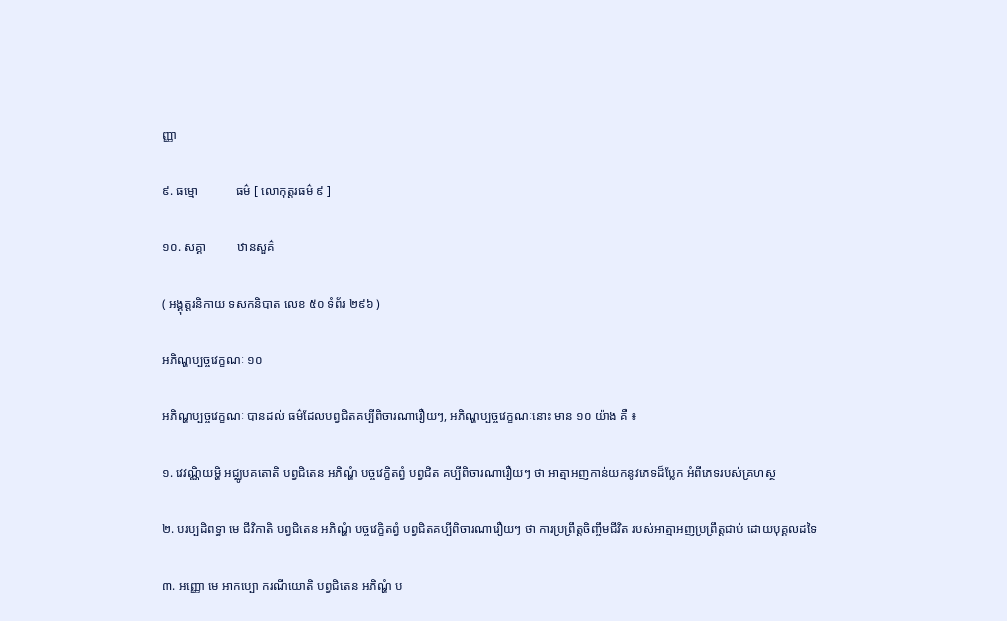ញ្ញា

៩. ធម្មោ            ធម៌ [ លោកុត្តរធម៌ ៩ ]

១០. សគ្គា          ឋានសួគ៌

( អង្គុត្តរនិកាយ ទសកនិបាត លេខ ៥០ ទំព័រ ២៩៦ )

អភិណ្ហប្បច្ចវេក្ខណៈ ១០

អភិណ្ហប្បច្ចវេក្ខណៈ បានដល់ ធម៌ដែលបព្វជិតគប្បីពិចារណារឿយៗ, អភិណ្ហប្បច្ចវេក្ខណៈនោះ មាន ១០ យ៉ាង គឺ ៖

១. វេវណ្ណិយម្ហិ អជ្ឈូបគតោតិ បព្វជិតេន អភិណ្ហំ បច្ចវេក្ខិតព្វំ បព្វជិត គប្បីពិចារណារឿយៗ ថា អាត្មាអញកាន់យកនូវភេទដ៏ប្លែក អំពីភេទរបស់គ្រហស្ថ

២. បរប្បដិពទ្ធា មេ ជីវិកាតិ បព្វជិតេន អភិណ្ហំ បច្ចវេក្ខិតព្វំ បព្វជិតគប្បីពិចារណារឿយៗ ថា ការប្រព្រឹត្តចិញ្ចឹមជីវិត របស់អាត្មាអញប្រព្រឹត្តជាប់ ដោយបុគ្គលដទៃ

៣. អញ្ញោ មេ អាកប្បោ ករណីយោតិ បព្វជិតេន អភិណ្ហំ ប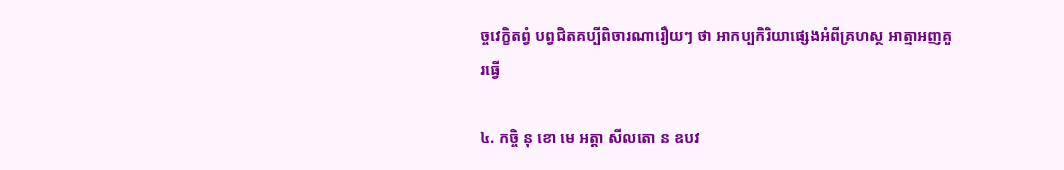ច្ចវេក្ខិតព្វំ បព្វជិតគប្បីពិចារណារឿយៗ ថា អាកប្បកិរិយាផ្សេងអំពីគ្រហស្ថ អាត្មាអញគួរធ្វើ

៤. កច្ចិ នុ ខោ មេ អត្តា សីលតោ ន ឧបវ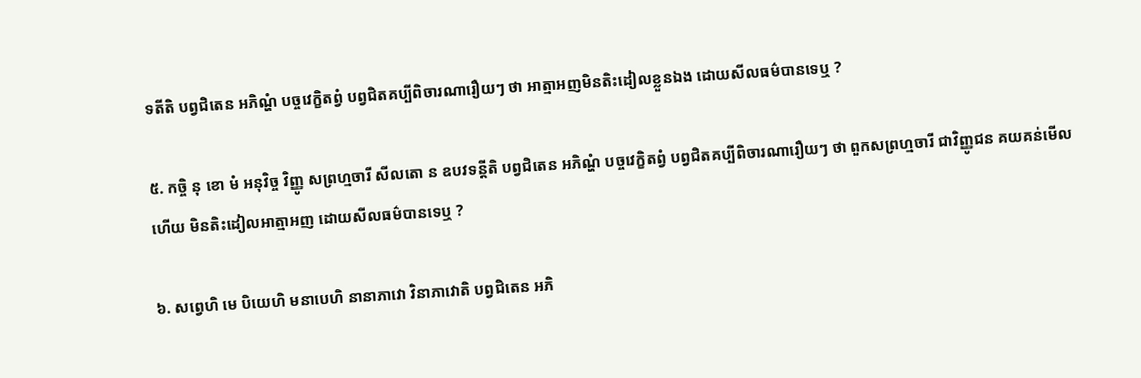ទតីតិ បព្វជិតេន អភិណ្ហំ បច្ចវេក្ខិតព្វំ បព្វជិតគប្បីពិចារណារឿយៗ ថា អាត្មាអញមិនតិះដៀលខ្លួនឯង ដោយសីលធម៌បានទេឬ ?

៥. កច្ចិ នុ ខោ មំ អនុវិច្ច វិញ្ញូ សព្រហ្មចារី សីលតោ ន ឧបវទន្តីតិ បព្វជិតេន អភិណ្ហំ បច្ចវេក្ខិតព្វំ បព្វជិតគប្បីពិចារណារឿយៗ ថា ពួកសព្រហ្មចារី ជាវិញ្ញូជន គយគន់មើលហើយ មិនតិះដៀលអាត្មាអញ ដោយសីលធម៌បានទេឬ ?

៦. សព្វេហិ មេ បិយេហិ មនាបេហិ នានាភាវោ វិនាភាវោតិ បព្វជិតេន អភិ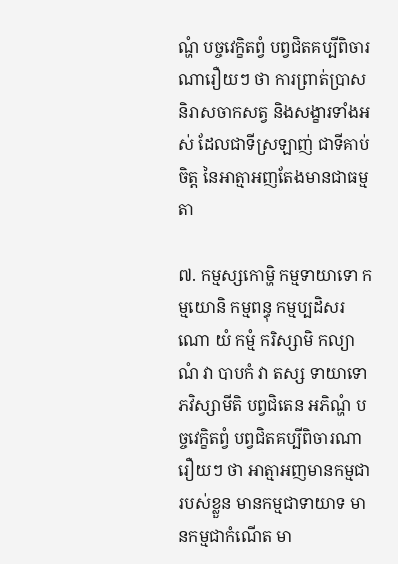ណ្ហំ បច្ចវេក្ខិតព្វំ បព្វជិតគប្បីពិចារណារឿយៗ ថា ការព្រាត់ប្រាសនិរាសចាកសត្វ និងសង្ខារទាំងអស់ ដែលជាទីស្រឡាញ់ ជាទីគាប់ចិត្ត នៃអាត្មាអញតែងមានជាធម្មតា

៧. កម្មស្សកោម្ហិ កម្មទាយាទោ កម្មយោនិ កម្មពន្ធុ កម្មប្បដិសរណោ យំ កម្មំ ករិស្សាមិ កល្យាណំ វា បាបកំ វា តស្ស ទាយាទោ ភវិស្សាមីតិ បព្វជិតេន អភិណ្ហំ បច្ចវេក្ខិតព្វំ បព្វជិតគប្បីពិចារណារឿយៗ ថា អាត្មាអញមានកម្មជារបស់ខ្លួន មានកម្មជាទាយាទ មានកម្មជាកំណើត មា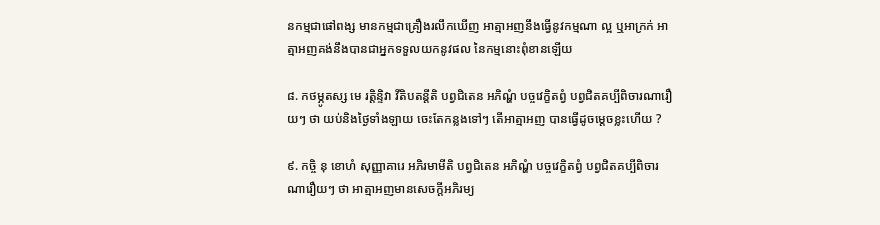នកម្មជាផៅពង្ស មានកម្មជាគ្រឿងរលឹកឃើញ អាត្មាអញនឹងធ្វើនូវកម្មណា ល្អ ឬអាក្រក់ អាត្មាអញគង់នឹងបានជាអ្នកទទួលយកនូវផល នៃកម្មនោះពុំខានឡើយ

៨. កថម្ភូតស្ស មេ រត្តិន្ទិវា វីតិបតន្តីតិ បព្វជិតេន អភិណ្ហំ បច្ចវេក្ខិតព្វំ បព្វជិតគប្បីពិចារណារឿយៗ ថា យប់និងថ្ងៃទាំងឡាយ ចេះតែកន្លងទៅៗ តើអាត្មាអញ បានធ្វើដូចម្តេចខ្លះហើយ ?

៩. កច្ចិ នុ ខោហំ សុញ្ញាគារេ អភិរមាមីតិ បព្វជិតេន អភិណ្ហំ បច្ចវេក្ខិតព្វំ បព្វជិតគប្បីពិចារណារឿយៗ ថា អាត្មាអញមានសេចក្តីអភិរម្យ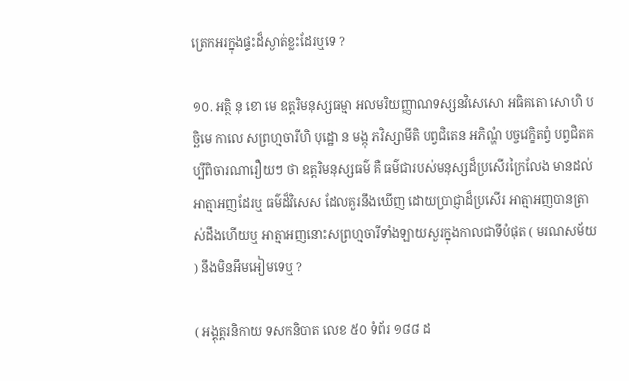ត្រេកអរក្នុងផ្ទះដ៏ស្ងាត់ខ្លះដែរឬទេ ?

១០. អត្ថិ នុ ខោ មេ ឧត្តរិមនុស្សធម្មា អលមរិយញ្ញាណទស្សនវិសេសោ អធិគតោ សោហិ បច្ឆិមេ កាលេ សព្រហ្មចារីហិ បុដ្ឋោ ន មង្កុ ភវិស្សាមីតិ បព្វជិតេន អភិណ្ហំ បច្ចវេក្ខិតព្វំ បព្វជិតគប្បីពិចារណារឿយៗ ថា ឧត្តរិមនុស្សធម៌ គឺ ធម៌ជារបស់មនុស្សដ៏ប្រសើរក្រៃលែង មានដល់អាត្មាអញដែរឬ ធម៌ដ៏វិសេស ដែលគួរនឹងឃើញ ដោយប្រាជ្ញាដ៏ប្រសើរ អាត្មាអញបានត្រាស់ដឹងហើយឬ អាត្មាអញនោះសព្រហ្មចារីទាំងឡាយសួរក្នុងកាលជាទីបំផុត ( មរណសម័យ ) នឹងមិនអឹមអៀមទេឬ ?

( អង្គុត្តរនិកាយ ទសកនិបាត លេខ ៥០ ទំព័រ ១៨៨ ដ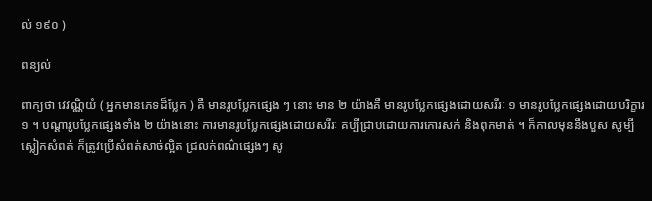ល់ ១៩០ )

ពន្យល់

ពាក្យថា វេវណ្ណិយំ ( អ្នកមានភេទដ៏ប្លែក ) គឺ មានរូបប្លែកផ្សេង ៗ នោះ មាន ២ យ៉ាងគឺ មានរូបប្លែកផ្សេងដោយសរីរៈ ១ មានរូបប្លែកផ្សេងដោយបរិក្ខារ ១ ។ បណ្តារូបប្លែកផ្សេងទាំង ២ យ៉ាងនោះ ការមានរូបប្លែកផ្សេងដោយសរីរៈ គប្បីជ្រាបដោយការកោរសក់ និងពុកមាត់ ។ ក៏កាលមុននឹងបួស សូម្បីស្លៀកសំពត់ ក៏ត្រូវប្រើសំពត់សាច់ល្អិត ជ្រលក់ពណ៌ផ្សេងៗ សូ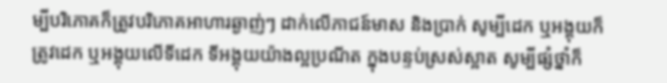ម្បីបរិភោគក៏ត្រូវបរិភោគអាហារឆ្ងាញ់ៗ ដាក់លើភាជន៍មាស និងប្រាក់ សូម្បីដេក ឬអង្គុយក៏ត្រូវដេក ឬអង្គុយលើទីដេក ទីអង្គុយយ៉ាងល្អប្រណីត ក្នុងបន្ទប់ស្រស់ស្អាត សូម្បីផ្សំថ្នាំក៏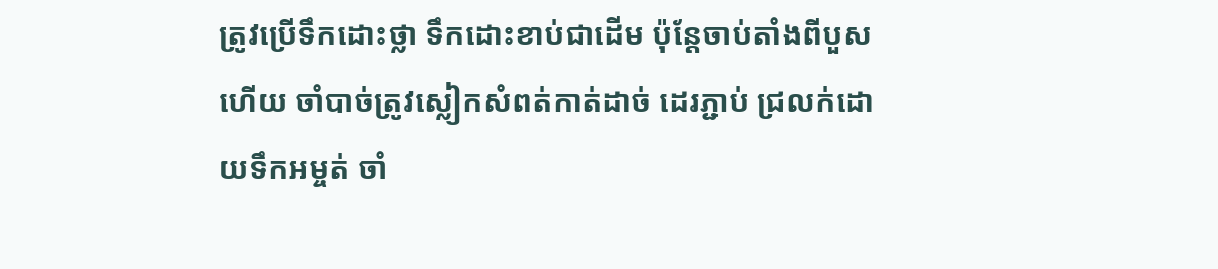ត្រូវប្រើទឹកដោះថ្លា ទឹកដោះខាប់ជាដើម ប៉ុន្តែចាប់តាំងពីបួសហើយ ចាំបាច់ត្រូវស្លៀកសំពត់កាត់ដាច់ ដេរភ្ជាប់ ជ្រលក់ដោយទឹកអម្ចត់ ចាំ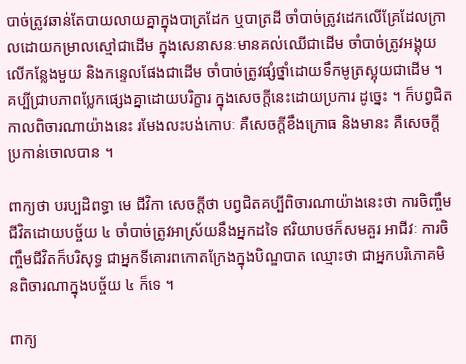បាច់ត្រូវឆាន់តែបាយលាយគ្នាក្នុងបាត្រដែក ឬបាត្រដី ចាំបាច់ត្រូវដេកលើគ្រែដែលក្រាលដោយកម្រាលស្មៅជាដើម ក្នុងសេនាសនៈមានគល់ឈើជាដើម ចាំបាច់ត្រូវអង្គុយលើកន្លែងមួយ និងកន្ទេលផែងជាដើម ចាំបាច់ត្រូវផ្សំថ្នាំដោយទឹកមូត្រស្អុយជាដើម ។ គប្បីជ្រាបភាពប្លែកផ្សេងគ្នាដោយបរិក្ខារ ក្នុងសេចក្តីនេះដោយប្រការ ដូច្នេះ ។ ក៏បព្វជិតកាលពិចារណាយ៉ាងនេះ រមែងលះបង់កោបៈ គឺសេចក្តីខឹងក្រោធ និងមានះ គឺសេចក្តីប្រកាន់ចោលបាន ។

ពាក្យថា បរប្បដិពទ្ធា មេ ជីវិកា សេចក្តីថា បព្វជិតគប្បីពិចារណាយ៉ាងនេះថា ការចិញ្ចឹមជីវិតដោយបច្ច័យ ៤ ចាំបាច់ត្រូវអាស្រ័យនឹងអ្នកដទៃ ឥរិយាបថក៏សមគួរ អាជីវៈ ការចិញ្ចឹមជីវិតក៏បរិសុទ្ធ ជាអ្នកទីគោរពកោតក្រែងក្នុងបិណ្ឌបាត ឈ្មោះថា ជាអ្នកបរិភោគមិនពិចារណាក្នុងបច្ច័យ ៤ ក៏ទេ ។

ពាក្យ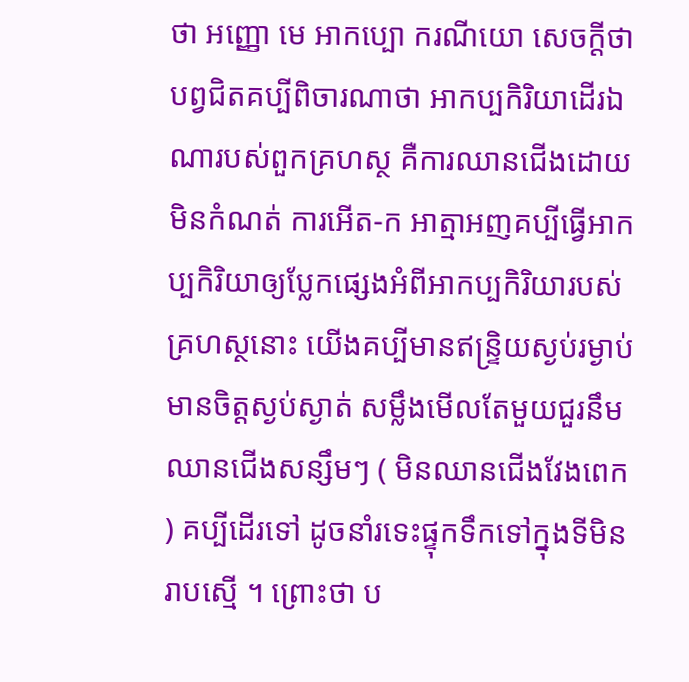ថា អញ្ញោ មេ អាកប្បោ ករណីយោ សេចក្តីថា បព្វជិតគប្បីពិចារណាថា អាកប្បកិរិយាដើរឯណារបស់ពួកគ្រហស្ថ គឺការឈានជើងដោយមិនកំណត់ ការអើត-ក អាត្មាអញគប្បីធ្វើអាកប្បកិរិយាឲ្យប្លែកផ្សេងអំពីអាកប្បកិរិយារបស់គ្រហស្ថនោះ យើងគប្បីមានឥន្ទ្រិយស្ងប់រម្ងាប់ មានចិត្តស្ងប់ស្ងាត់ សម្លឹងមើលតែមួយជួរនឹម ឈានជើងសន្សឹមៗ ( មិនឈានជើងវែងពេក ) គប្បីដើរទៅ ដូចនាំរទេះផ្ទុកទឹកទៅក្នុងទីមិនរាបស្មើ ។ ព្រោះថា ប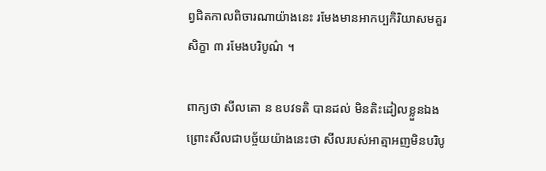ព្វជិតកាលពិចារណាយ៉ាងនេះ រមែងមានអាកប្បកិរិយាសមគួរ សិក្ខា ៣ រមែងបរិបូណ៌ ។

ពាក្យថា សីលតោ ន ឧបវទតិ បានដល់ មិនតិះដៀលខ្លួនឯង ព្រោះសីលជាបច្ច័យយ៉ាងនេះថា សីលរបស់អាត្មាអញមិនបរិបូ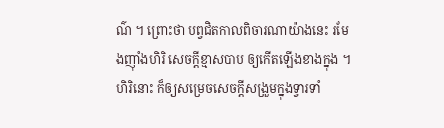ណ៌ ។ ព្រោះថា បព្វជិតកាលពិចារណាយ៉ាងនេះ រមែងញ៉ាំងហិរិ សេចក្តីខ្មាសបាប ឲ្យកើតឡើងខាងក្នុង ។ ហិរិនោះ ក៏ឲ្យសម្រេចសេចក្តីសង្រួមក្នុងទ្វារទាំ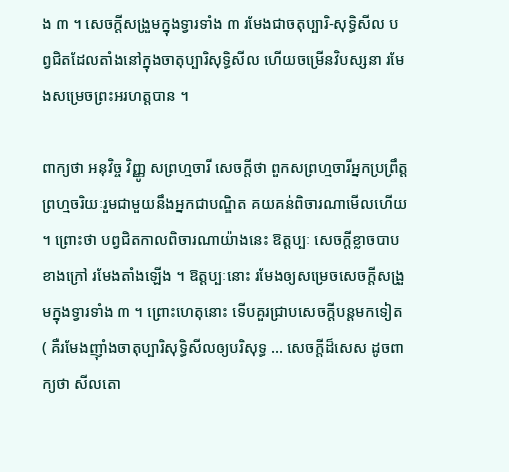ង ៣ ។ សេចក្តីសង្រួមក្នុងទ្វារទាំង ៣ រមែងជាចតុប្បារិ-សុទ្ធិសីល បព្វជិតដែលតាំងនៅក្នុងចាតុប្បារិសុទ្ធិសីល ហើយចម្រើនវិបស្សនា រមែងសម្រេចព្រះអរហត្តបាន ។

ពាក្យថា អនុវិច្ច វិញ្ញូ សព្រហ្មចារី សេចក្តីថា ពួកសព្រហ្មចារីអ្នកប្រព្រឹត្តព្រហ្មចរិយៈរួមជាមួយនឹងអ្នកជាបណ្ឌិត គយគន់ពិចារណាមើលហើយ ។ ព្រោះថា បព្វជិតកាលពិចារណាយ៉ាងនេះ ឱត្តប្បៈ សេចក្តីខ្លាចបាបខាងក្រៅ រមែងតាំងឡើង ។ ឱត្តប្បៈនោះ រមែងឲ្យសម្រេចសេចក្តីសង្រួមក្នុងទ្វារទាំង ៣ ។ ព្រោះហេតុនោះ ទើបគួរជ្រាបសេចក្តីបន្តមកទៀត ( គឺរមែងញ៉ាំងចាតុប្បារិសុទ្ធិសីលឲ្យបរិសុទ្ធ … សេចក្តីដ៏សេស ដូចពាក្យថា សីលតោ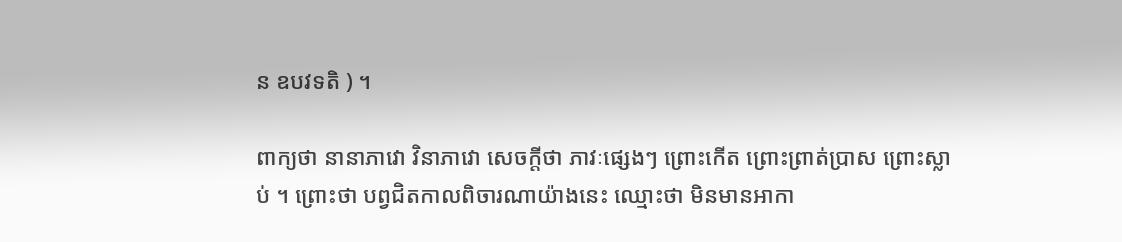ន ឧបវទតិ ) ។

ពាក្យថា នានាភាវោ វិនាភាវោ សេចក្តីថា ភាវៈផ្សេងៗ ព្រោះកើត ព្រោះព្រាត់ប្រាស ព្រោះស្លាប់ ។ ព្រោះថា បព្វជិតកាលពិចារណាយ៉ាងនេះ ឈ្មោះថា មិនមានអាកា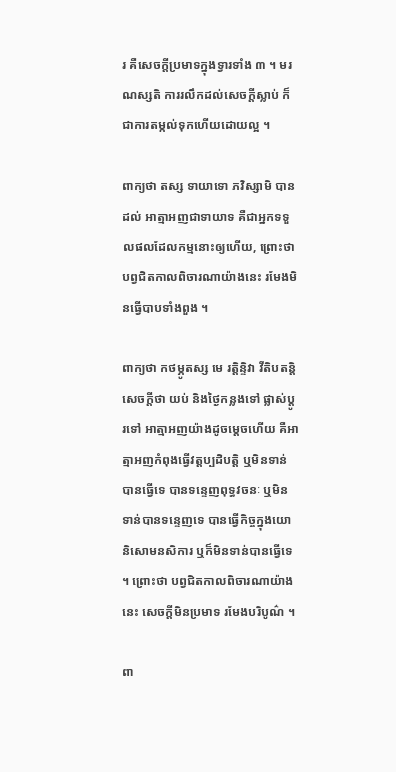រ គឺសេចក្តីប្រមាទក្នុងទ្វារទាំង ៣ ។ មរណស្សតិ ការរលឹកដល់សេចក្តីស្លាប់ ក៏ជាការតម្កល់ទុកហើយដោយល្អ ។

ពាក្យថា តស្ស ទាយាទោ ភវិស្សាមិ បានដល់ អាត្មាអញជាទាយាទ គឺជាអ្នកទទួលផលដែលកម្មនោះឲ្យហើយ, ព្រោះថា បព្វជិតកាលពិចារណាយ៉ាងនេះ រមែងមិនធ្វើបាបទាំងពួង ។

ពាក្យថា កថម្ភូតស្ស មេ រត្តិន្ទិវា វីតិបតន្តិ សេចក្តីថា យប់ និងថ្ងៃកន្លងទៅ ផ្លាស់ប្តូរទៅ អាត្មាអញយ៉ាងដូចម្តេចហើយ គឺអាត្មាអញកំពុងធ្វើវត្តប្បដិបត្តិ ឬមិនទាន់បានធ្វើទេ បានទន្ទេញពុទ្ធវចនៈ ឬមិនទាន់បានទន្ទេញទេ បានធ្វើកិច្ចក្នុងយោនិសោមនសិការ ឬក៏មិនទាន់បានធ្វើទេ ។ ព្រោះថា បព្វជិតកាលពិចារណាយ៉ាងនេះ សេចក្តីមិនប្រមាទ រមែងបរិបូណ៌ ។

ពា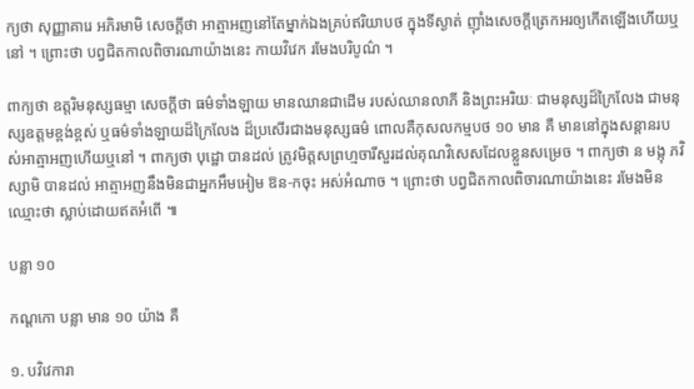ក្យថា សុញ្ញាគារេ អភិរមាមិ សេចក្តីថា អាត្មាអញនៅតែម្នាក់ឯងគ្រប់ឥរិយាបថ ក្នុងទីស្ងាត់ ញ៉ាំងសេចក្តីត្រេកអរឲ្យកើតឡើងហើយឬនៅ ។ ព្រោះថា បព្វជិតកាលពិចារណាយ៉ាងនេះ កាយវិវេក រមែងបរិបូណ៌ ។

ពាក្យថា ឧត្តរិមនុស្សធម្មា សេចក្តីថា ធម៌ទាំងឡាយ មានឈានជាដើម របស់ឈានលាភី និងព្រះអរិយៈ ជាមនុស្សដ៏ក្រៃលែង ជាមនុស្សឧត្តមខ្ពង់ខ្ពស់ ឬធម៌ទាំងឡាយដ៏ក្រៃលែង ដ៏ប្រសើរជាងមនុស្សធម៌ ពោលគឺកុសលកម្មបថ ១០ មាន គឺ មាននៅក្នុងសន្តានរបស់អាត្មាអញហើយឬនៅ ។ ពាក្យថា បុដ្ឋោ បានដល់ ត្រូវមិត្តសព្រហ្មចារីសួរដល់គុណវិសេសដែលខ្លួនសម្រេច ។ ពាក្យថា ន មង្កុ ភវិស្សាមិ បានដល់ អាត្មាអញនឹងមិនជាអ្នកអឹមអៀម ឱន-កចុះ អស់អំណាច ។ ព្រោះថា បព្វជិតកាលពិចារណាយ៉ាងនេះ រមែងមិនឈ្មោះថា ស្លាប់ដោយឥតអំពើ ៕

បន្លា ១០

កណ្តកោ បន្លា មាន ១០ យ៉ាង គឺ

១. បវិវេការា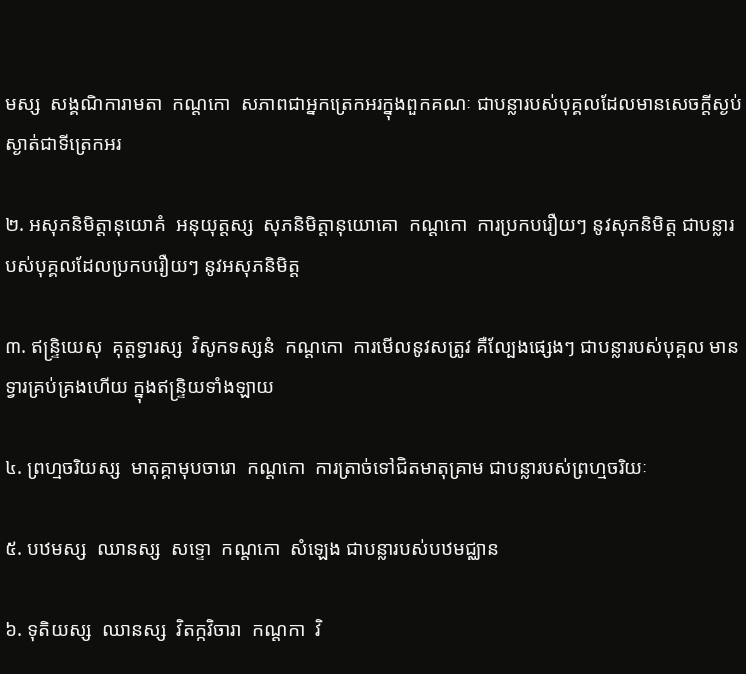មស្ស  សង្គណិការាមតា  កណ្តកោ  សភាពជាអ្នកត្រេកអរក្នុងពួកគណៈ ជាបន្លារបស់បុគ្គលដែលមានសេចក្តីស្ងប់ស្ងាត់ជាទីត្រេកអរ

២. អសុភនិមិត្តានុយោគំ  អនុយុត្តស្ស  សុភនិមិត្តានុយោគោ  កណ្តកោ  ការប្រកបរឿយៗ នូវសុភនិមិត្ត ជាបន្លារបស់បុគ្គលដែលប្រកបរឿយៗ នូវអសុភនិមិត្ត

៣. ឥន្ទ្រិយេសុ  គុត្តទ្វារស្ស  វិសូកទស្សនំ  កណ្តកោ  ការមើលនូវសត្រូវ គឺល្បែងផ្សេងៗ ជាបន្លារបស់បុគ្គល មានទ្វារគ្រប់គ្រងហើយ ក្នុងឥន្ទ្រិយទាំងឡាយ

៤. ព្រហ្មចរិយស្ស  មាតុគ្គាមុបចារោ  កណ្តកោ  ការត្រាច់ទៅជិតមាតុគ្រាម ជាបន្លារបស់ព្រហ្មចរិយៈ

៥. បឋមស្ស  ឈានស្ស  សទ្ទោ  កណ្តកោ  សំឡេង ជាបន្លារបស់បឋមជ្ឈាន

៦. ទុតិយស្ស  ឈានស្ស  វិតក្កវិចារា  កណ្តកា  វិ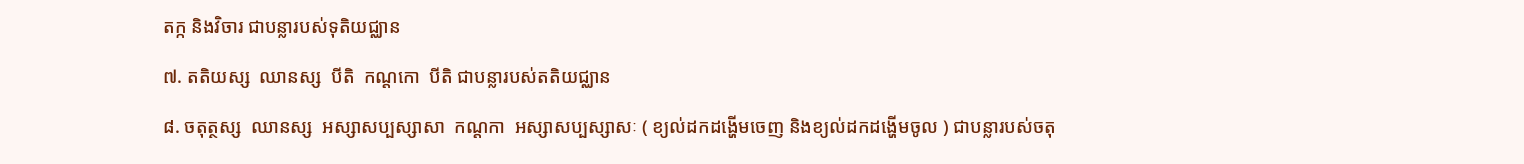តក្ក និងវិចារ ជាបន្លារបស់ទុតិយជ្ឈាន

៧. តតិយស្ស  ឈានស្ស  បីតិ  កណ្តកោ  បីតិ ជាបន្លារបស់តតិយជ្ឈាន

៨. ចតុត្ថស្ស  ឈានស្ស  អស្សាសប្បស្សាសា  កណ្តកា  អស្សាសប្បស្សាសៈ ( ខ្យល់ដកដង្ហើមចេញ និងខ្យល់ដកដង្ហើមចូល ) ជាបន្លារបស់ចតុ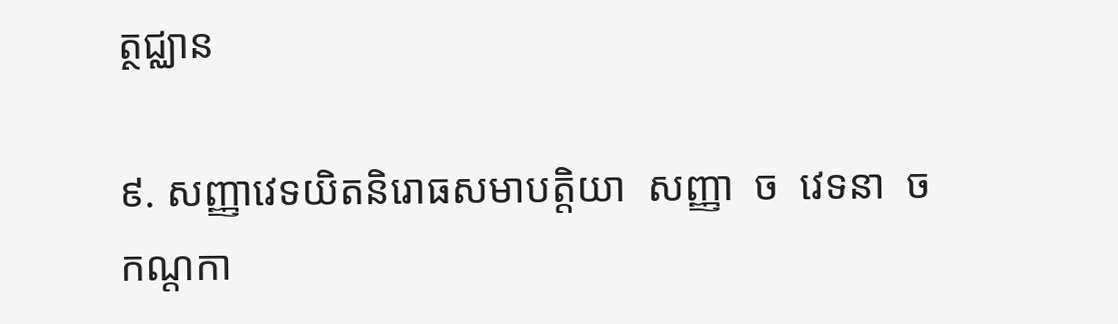ត្ថជ្ឈាន

៩. សញ្ញាវេទយិតនិរោធសមាបត្តិយា  សញ្ញា  ច  វេទនា  ច  កណ្តកា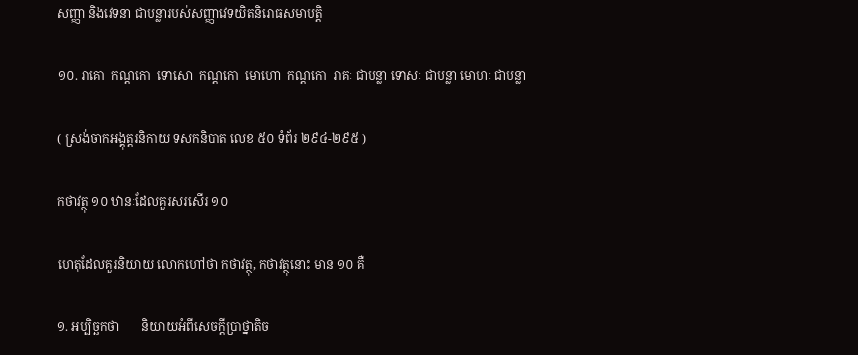សញ្ញា និងវេទនា ជាបន្លារបស់សញ្ញាវេទយិតនិរោធសមាបត្តិ

១០. រាគោ  កណ្តកោ  ទោសោ  កណ្តកោ  មោហោ  កណ្តកោ  រាគៈ ជាបន្លា ទោសៈ ជាបន្លា មោហៈ ជាបន្លា

( ស្រង់ចាកអង្គុត្តរនិកាយ ទសកនិបាត លេខ ៥០ ទំព័រ ២៩៤-២៩៥ )

កថាវត្ថុ ១០ ឋានៈដែលគួរសរសើរ ១០

ហេតុដែលគួរនិយាយ លោកហៅថា កថាវត្ថុ, កថាវត្ថុនោះ មាន ១០ គឺ

១. អប្បិច្ឆកថា       និយាយអំពីសេចក្តីប្រាថ្នាតិច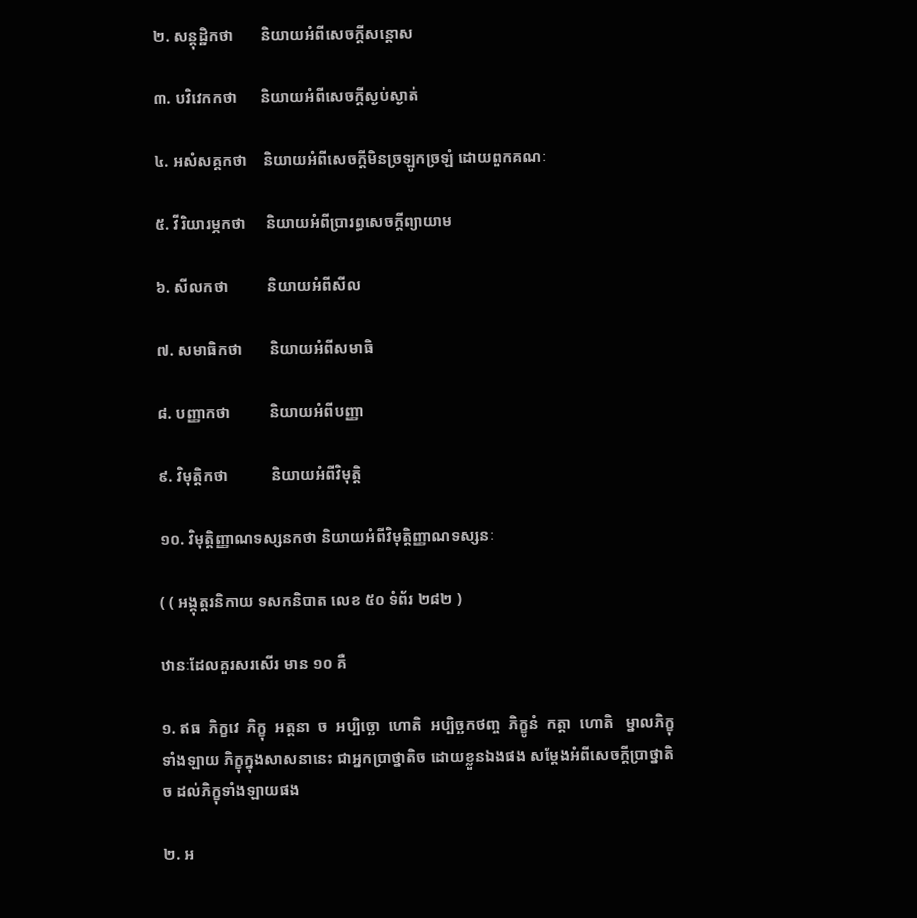២. សន្តុដ្ឋិកថា       និយាយអំពីសេចក្តីសន្តោស

៣. បវិវេកកថា      និយាយអំពីសេចក្តីស្ងប់ស្ងាត់

៤. អសំសគ្គកថា    និយាយអំពីសេចក្តីមិនច្រឡូកច្រឡំ ដោយពួកគណៈ

៥. វីរិយារម្ភកថា     និយាយអំពីប្រារព្ធសេចក្តីព្យាយាម

៦. សីលកថា          និយាយអំពីសីល

៧. សមាធិកថា       និយាយអំពីសមាធិ

៨. បញ្ញាកថា          និយាយអំពីបញ្ញា

៩. វិមុត្តិកថា           និយាយអំពីវិមុត្តិ

១០. វិមុត្តិញ្ញាណទស្សនកថា និយាយអំពីវិមុត្តិញ្ញាណទស្សនៈ

( ( អង្គុត្តរនិកាយ ទសកនិបាត លេខ ៥០ ទំព័រ ២៨២ )

ឋានៈដែលគួរសរសើរ មាន ១០ គឺ

១. ឥធ  ភិក្ខវេ  ភិក្ខុ  អត្តនា  ច  អប្បិច្ឆោ  ហោតិ  អប្បិច្ឆកថញ្ច  ភិក្ខូនំ  កត្តា  ហោតិ   ម្នាលភិក្ខុទាំងឡាយ ភិក្ខុក្នុងសាសនានេះ ជាអ្នកប្រាថ្នាតិច ដោយខ្លួនឯងផង សម្តែងអំពីសេចក្តីប្រាថ្នាតិច ដល់ភិក្ខុទាំងឡាយផង

២. អ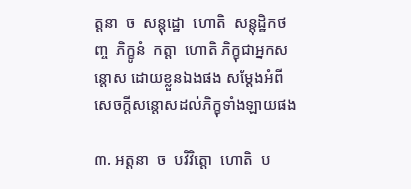ត្តនា  ច  សន្តុដ្ឋោ  ហោតិ  សន្តុដ្ឋិកថញ្ច  ភិក្ខូនំ  កត្តា  ហោតិ ភិក្ខុជាអ្នកសន្តោស ដោយខ្លួនឯងផង សម្តែងអំពីសេចក្តីសន្តោសដល់ភិក្ខុទាំងឡាយផង

៣. អត្តនា  ច  បវិវិត្តោ  ហោតិ  ប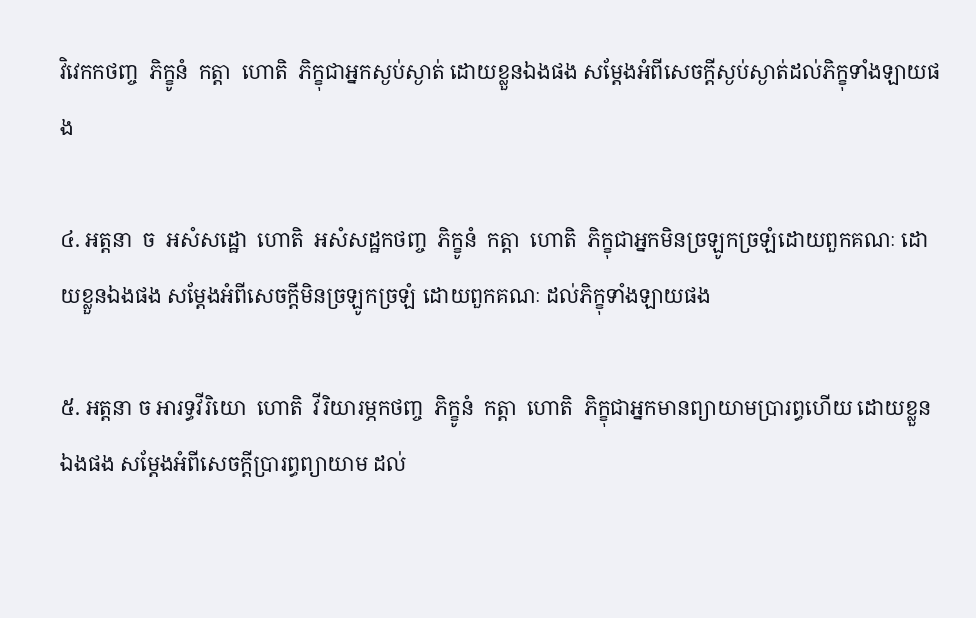វិវេកកថញ្ច  ភិក្ខូនំ  កត្តា  ហោតិ  ភិក្ខុជាអ្នកស្ងប់ស្ងាត់ ដោយខ្លួនឯងផង សម្តែងអំពីសេចក្តីស្ងប់ស្ងាត់ដល់ភិក្ខុទាំងឡាយផង

៤. អត្តនា  ច  អសំសដ្ឋោ  ហោតិ  អសំសដ្ឋកថញ្ច  ភិក្ខូនំ  កត្តា  ហោតិ  ភិក្ខុជាអ្នកមិនច្រឡូកច្រឡំដោយពួកគណៈ ដោយខ្លួនឯងផង សម្តែងអំពីសេចក្តីមិនច្រឡូកច្រឡំ ដោយពួកគណៈ ដល់ភិក្ខុទាំងឡាយផង

៥. អត្តនា ច អារទ្ធវីរិយោ  ហោតិ  វីរិយារម្ភកថញ្ច  ភិក្ខូនំ  កត្តា  ហោតិ  ភិក្ខុជាអ្នកមានព្យាយាមប្រារព្ធហើយ ដោយខ្លួនឯងផង សម្តែងអំពីសេចក្តីប្រារព្ធព្យាយាម ដល់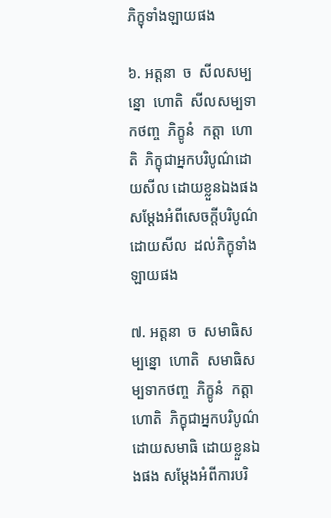ភិក្ខុទាំងឡាយផង

៦. អត្តនា  ច  សីលសម្បន្នោ  ហោតិ  សីលសម្បទាកថញ្ច  ភិក្ខូនំ  កត្តា  ហោតិ  ភិក្ខុជាអ្នកបរិបូណ៌ដោយសីល ដោយខ្លួនឯងផង សម្តែងអំពីសេចក្តីបរិបូណ៌ដោយសីល  ដល់ភិក្ខុទាំងឡាយផង

៧. អត្តនា  ច  សមាធិសម្បន្នោ  ហោតិ  សមាធិសម្បទាកថញ្ច  ភិក្ខូនំ  កត្តា  ហោតិ  ភិក្ខុជាអ្នកបរិបូណ៌ដោយសមាធិ ដោយខ្លួនឯងផង សម្តែងអំពីការបរិ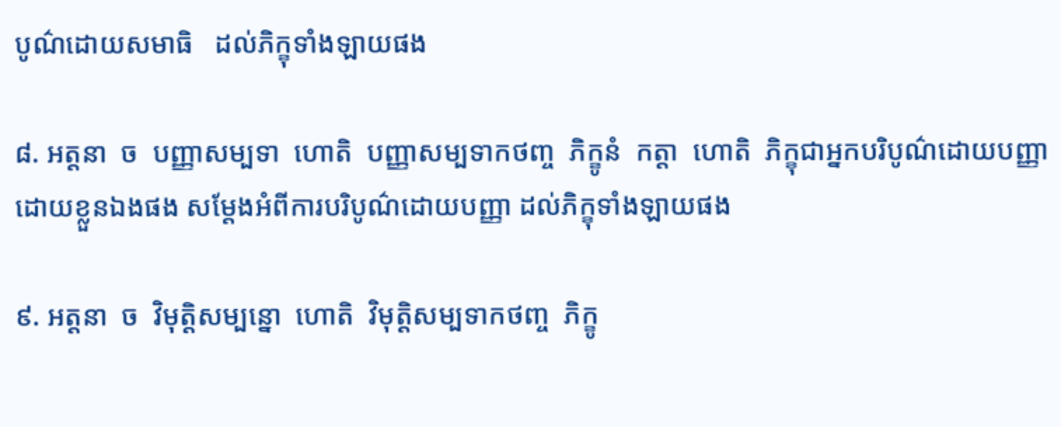បូណ៌ដោយសមាធិ   ដល់ភិក្ខុទាំងឡាយផង

៨. អត្តនា  ច  បញ្ញាសម្បទា  ហោតិ  បញ្ញាសម្បទាកថញ្ច  ភិក្ខូនំ  កត្តា  ហោតិ  ភិក្ខុជាអ្នកបរិបូណ៌ដោយបញ្ញា ដោយខ្លួនឯងផង សម្តែងអំពីការបរិបូណ៌ដោយបញ្ញា ដល់ភិក្ខុទាំងឡាយផង

៩. អត្តនា  ច  វិមុត្តិសម្បន្នោ  ហោតិ  វិមុត្តិសម្បទាកថញ្ច  ភិក្ខូ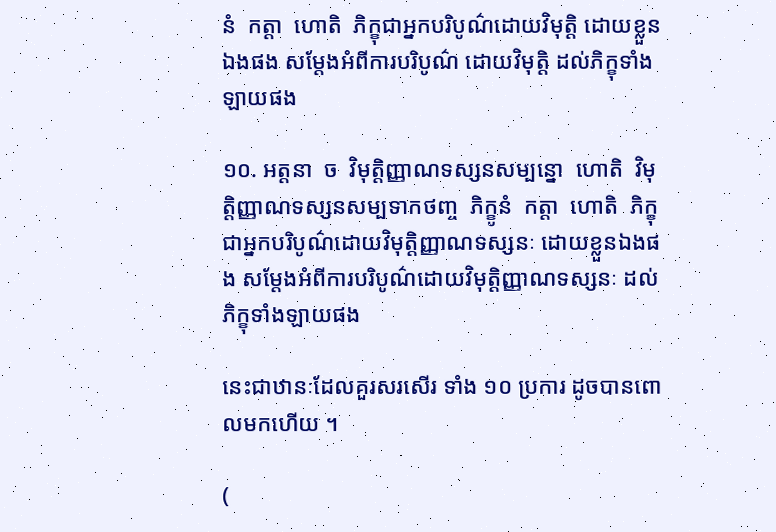នំ  កត្តា  ហោតិ  ភិក្ខុជាអ្នកបរិបូណ៌ដោយវិមុត្តិ ដោយខ្លួនឯងផង សម្តែងអំពីការបរិបូណ៌ ដោយវិមុត្តិ ដល់ភិក្ខុទាំងឡាយផង

១០. អត្តនា  ច  វិមុត្តិញ្ញាណទស្សនសម្បន្នោ  ហោតិ  វិមុត្តិញ្ញាណទស្សនសម្បទាកថញ្ច  ភិក្ខូនំ  កត្តា  ហោតិ  ភិក្ខុជាអ្នកបរិបូណ៌ដោយវិមុត្តិញ្ញាណទស្សនៈ ដោយខ្លួនឯងផង សម្តែងអំពីការបរិបូណ៌ដោយវិមុត្តិញ្ញាណទស្សនៈ ដល់ភិក្ខុទាំងឡាយផង

នេះជាឋានៈដែលគួរសរសើរ ទាំង ១០ ប្រការ ដូចបានពោលមកហើយ ។

(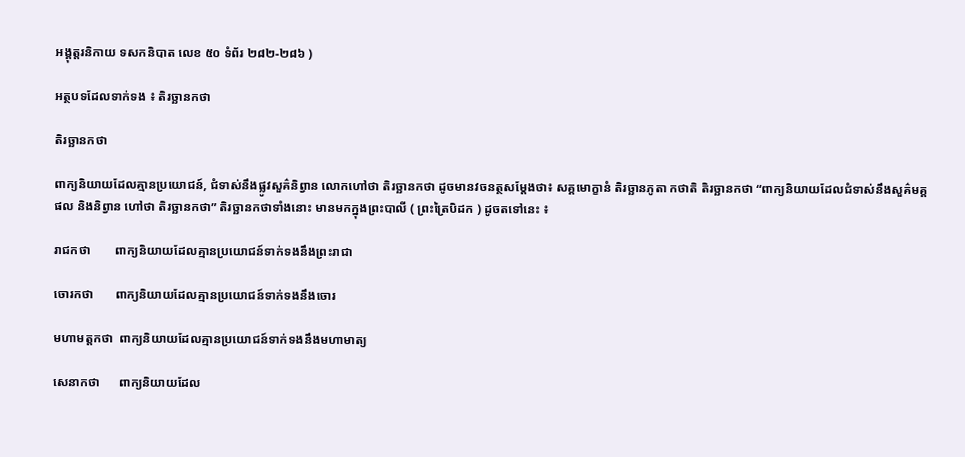អង្គុត្តរនិកាយ ទសកនិបាត លេខ ៥០ ទំព័រ ២៨២-២៨៦ )

អត្ថបទដែលទាក់ទង ៖ តិរច្ឆានកថា

តិរច្ឆានកថា

ពាក្យនិយាយដែលគ្មានប្រយោជន៍, ជំទាស់នឹងផ្លូវសួគ៌និព្វាន លោកហៅថា តិរច្ឆានកថា ដូចមានវចនត្ថសម្តែងថា៖ សគ្គមោក្ខានំ តិរច្ឆានភូតា កថាតិ តិរច្ឆានកថា “ពាក្យនិយាយដែលជំទាស់នឹងសួគ៌មគ្គផល និងនិព្វាន ហៅថា តិរច្ឆានកថា” តិរច្ឆានកថាទាំងនោះ មានមកក្នុងព្រះបាលី ( ព្រះត្រៃបិដក ) ដូចតទៅនេះ ៖

រាជកថា        ពាក្យនិយាយដែលគ្មានប្រយោជន៍ទាក់ទងនឹងព្រះរាជា

ចោរកថា       ពាក្យនិយាយដែលគ្មានប្រយោជន៍ទាក់ទងនឹងចោរ

មហាមត្តកថា  ពាក្យនិយាយដែលគ្មានប្រយោជន៍ទាក់ទងនឹងមហាមាត្យ

សេនាកថា      ពាក្យនិយាយដែល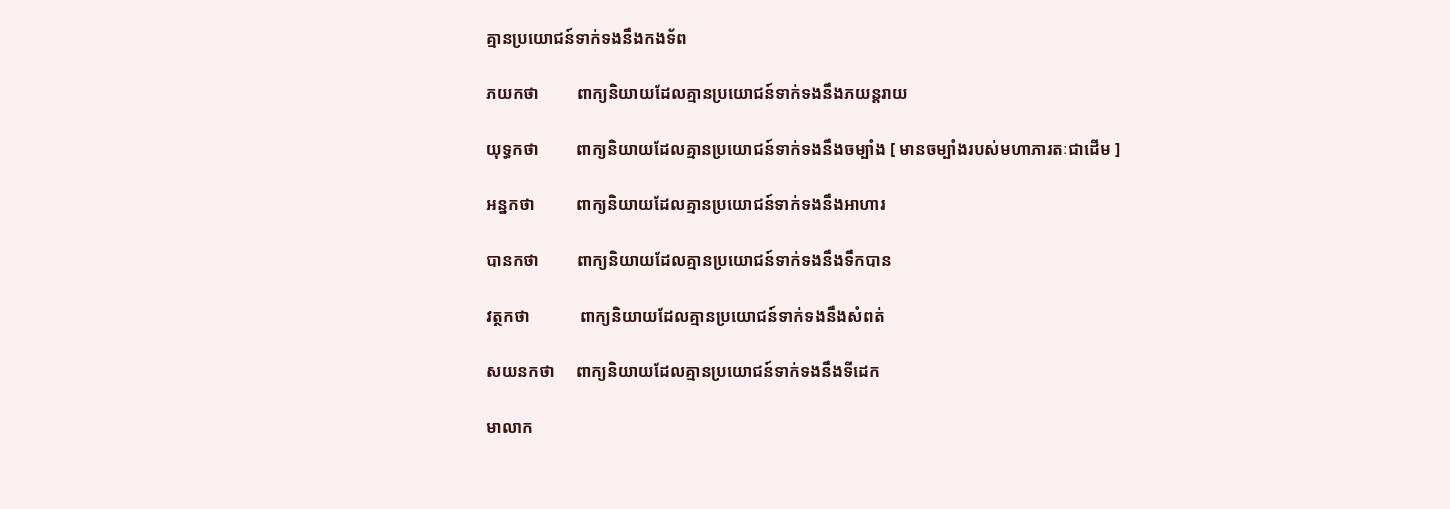គ្មានប្រយោជន៍ទាក់ទងនឹងកងទ័ព

ភយកថា         ពាក្យនិយាយដែលគ្មានប្រយោជន៍ទាក់ទងនឹងភយន្តរាយ

យុទ្ធកថា         ពាក្យនិយាយដែលគ្មានប្រយោជន៍ទាក់ទងនឹងចម្បាំង [ មានចម្បាំងរបស់មហាភារតៈជាដើម ]

អន្នកថា          ពាក្យនិយាយដែលគ្មានប្រយោជន៍ទាក់ទងនឹងអាហារ

បានកថា         ពាក្យនិយាយដែលគ្មានប្រយោជន៍ទាក់ទងនឹងទឹកបាន

វត្ថកថា            ពាក្យនិយាយដែលគ្មានប្រយោជន៍ទាក់ទងនឹងសំពត់

សយនកថា     ពាក្យនិយាយដែលគ្មានប្រយោជន៍ទាក់ទងនឹងទីដេក

មាលាក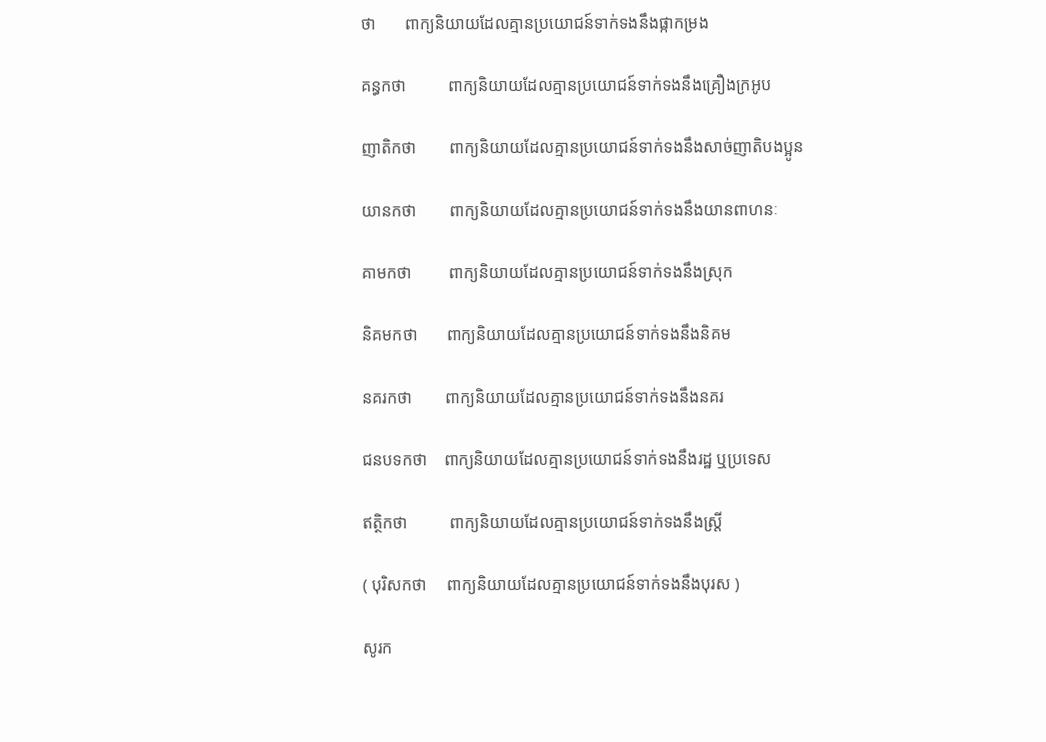ថា       ពាក្យនិយាយដែលគ្មានប្រយោជន៍ទាក់ទងនឹងផ្កាកម្រង

គន្ធកថា          ពាក្យនិយាយដែលគ្មានប្រយោជន៍ទាក់ទងនឹងគ្រឿងក្រអូប

ញាតិកថា        ពាក្យនិយាយដែលគ្មានប្រយោជន៍ទាក់ទងនឹងសាច់ញាតិបងប្អូន

យានកថា        ពាក្យនិយាយដែលគ្មានប្រយោជន៍ទាក់ទងនឹងយានពាហនៈ

គាមកថា         ពាក្យនិយាយដែលគ្មានប្រយោជន៍ទាក់ទងនឹងស្រុក

និគមកថា       ពាក្យនិយាយដែលគ្មានប្រយោជន៍ទាក់ទងនឹងនិគម

នគរកថា        ពាក្យនិយាយដែលគ្មានប្រយោជន៍ទាក់ទងនឹងនគរ

ជនបទកថា    ពាក្យនិយាយដែលគ្មានប្រយោជន៍ទាក់ទងនឹងរដ្ឋ ឬប្រទេស

ឥត្ថិកថា          ពាក្យនិយាយដែលគ្មានប្រយោជន៍ទាក់ទងនឹងស្ត្រី

( បុរិសកថា     ពាក្យនិយាយដែលគ្មានប្រយោជន៍ទាក់ទងនឹងបុរស )

សូរក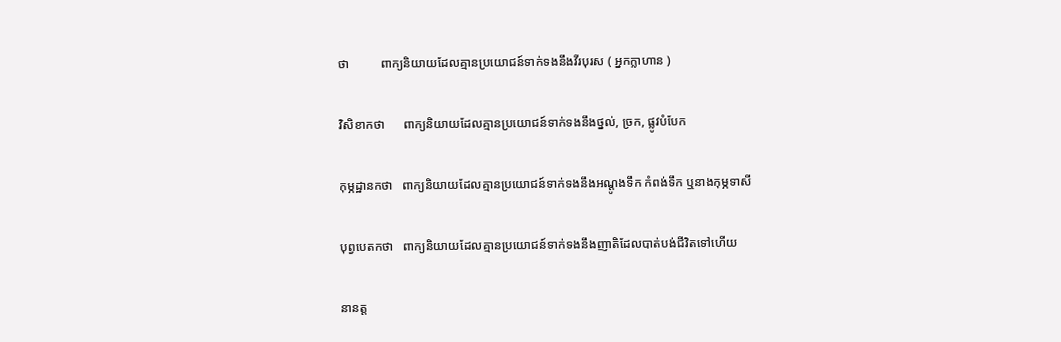ថា          ពាក្យនិយាយដែលគ្មានប្រយោជន៍ទាក់ទងនឹងវីរបុរស ( អ្នកក្លាហាន )

វិសិខាកថា      ពាក្យនិយាយដែលគ្មានប្រយោជន៍ទាក់ទងនឹងថ្នល់, ច្រក, ផ្លូវបំបែក

កុម្ភដ្ឋានកថា   ពាក្យនិយាយដែលគ្មានប្រយោជន៍ទាក់ទងនឹងអណ្តូងទឹក កំពង់ទឹក ឬនាងកុម្ភទាសី

បុព្វបេតកថា   ពាក្យនិយាយដែលគ្មានប្រយោជន៍ទាក់ទងនឹងញាតិដែលបាត់បង់ជីវិតទៅហើយ

នានត្ត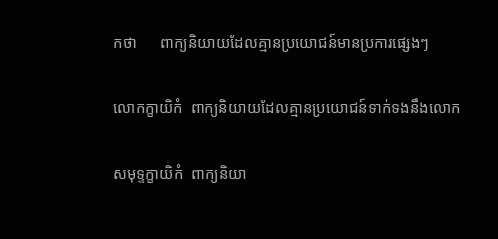កថា      ពាក្យនិយាយដែលគ្មានប្រយោជន៍មានប្រការផ្សេងៗ

លោកក្ខាយិកំ  ពាក្យនិយាយដែលគ្មានប្រយោជន៍ទាក់ទងនឹងលោក

សមុទ្ទក្ខាយិកំ  ពាក្យនិយា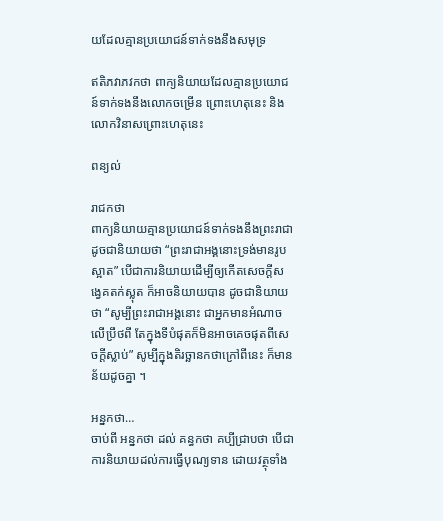យដែលគ្មានប្រយោជន៍ទាក់ទងនឹងសមុទ្រ

ឥតិភវាភវកថា ពាក្យនិយាយដែលគ្មានប្រយោជន៍ទាក់ទងនឹងលោកចម្រើន ព្រោះហេតុនេះ និងលោកវិនាសព្រោះហេតុនេះ

ពន្យល់

រាជកថា
ពាក្យនិយាយគ្មានប្រយោជន៍ទាក់ទងនឹងព្រះរាជា ដូចជានិយាយថា “ព្រះរាជាអង្គនោះទ្រង់មានរូបស្អាត” បើជាការនិយាយដើម្បីឲ្យកើតសេចក្តីសង្វេគតក់ស្លុត ក៏អាចនិយាយបាន ដូចជានិយាយថា “សូម្បីព្រះរាជាអង្គនោះ ជាអ្នកមានអំណាចលើប្រឹថពី តែក្នុងទីបំផុតក៏មិនអាចគេចផុតពីសេចក្តីស្លាប់” សូម្បីក្នុងតិរច្ឆានកថាក្រៅពីនេះ ក៏មានន័យដូចគ្នា ។

អន្នកថា…
ចាប់ពី អន្នកថា ដល់ គន្ធកថា គប្បីជ្រាបថា បើជាការនិយាយដល់ការធ្វើបុណ្យទាន ដោយវត្ថុទាំង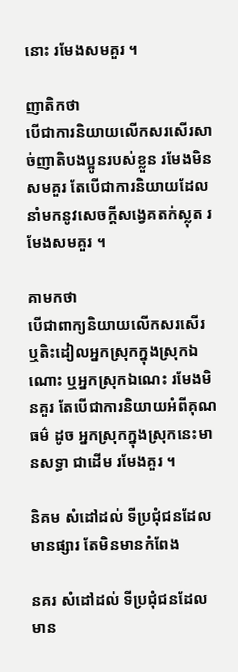នោះ រមែងសមគួរ ។

ញាតិកថា
បើជាការនិយាយលើកសរសើរសាច់ញាតិបងប្អូនរបស់ខ្លួន រមែងមិនសមគួរ តែបើជាការនិយាយដែលនាំមកនូវសេចក្តីសង្វេគតក់ស្លុត រមែងសមគួរ ។

គាមកថា
បើជាពាក្យនិយាយលើកសរសើរ ឬតិះដៀលអ្នកស្រុកក្នុងស្រុកឯណោះ ឬអ្នកស្រុកឯណេះ រមែងមិនគួរ តែបើជាការនិយាយអំពីគុណធម៌ ដូច អ្នកស្រុកក្នុងស្រុកនេះមានសទ្ធា ជាដើម រមែងគួរ ។

និគម សំដៅដល់ ទីប្រជុំជនដែលមានផ្សារ តែមិនមានកំពែង

នគរ សំដៅដល់ ទីប្រជុំជនដែលមាន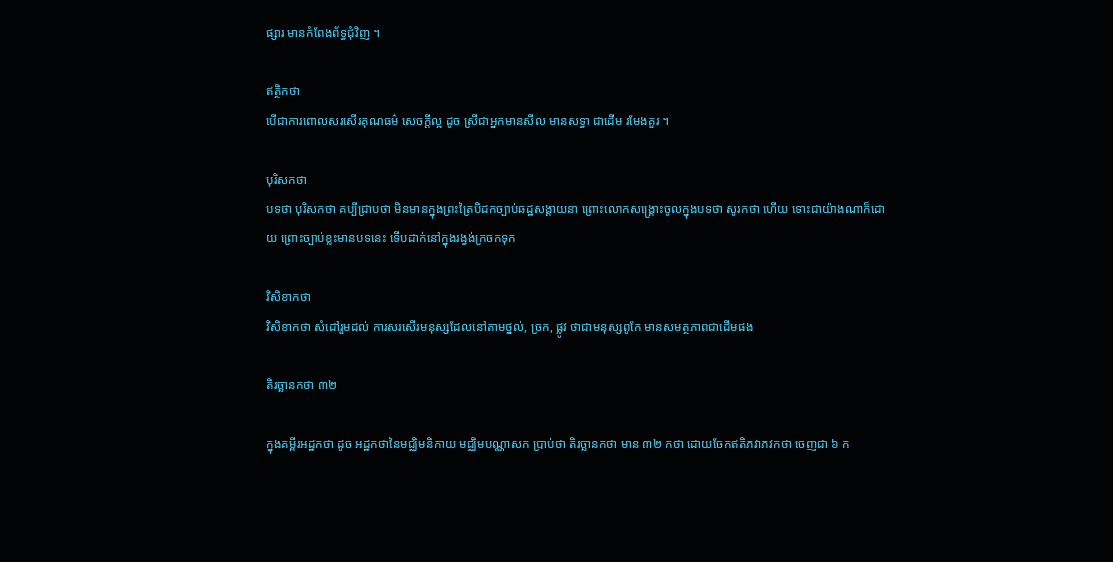ផ្សារ មានកំពែងព័ទ្ធជុំវិញ ។

ឥត្ថិកថា
បើជាការពោលសរសើរគុណធម៌ សេចក្តីល្អ ដូច ស្រីជាអ្នកមានសីល មានសទ្ធា ជាដើម រមែងគួរ ។

បុរិសកថា
បទថា បុរិសកថា គប្បីជ្រាបថា មិនមានក្នុងព្រះត្រៃបិដកច្បាប់ឆដ្ឋសង្គាយនា ព្រោះលោកសង្គ្រោះចូលក្នុងបទថា សូរកថា ហើយ ទោះជាយ៉ាងណាក៏ដោយ ព្រោះច្បាប់ខ្លះមានបទនេះ ទើបដាក់នៅក្នុងរង្វង់ក្រចកទុក

វិសិខាកថា
វិសិខាកថា សំដៅរួមដល់ ការសរសើរមនុស្សដែលនៅតាមថ្នល់, ច្រក, ផ្លូវ ថាជាមនុស្សពូកែ មានសមត្ថភាពជាដើមផង

តិរច្ឆានកថា ៣២

ក្នុងគម្ពីរអដ្ឋកថា ដូច អដ្ឋកថានៃមជ្ឈិមនិកាយ មជ្ឈិមបណ្ណាសក ប្រាប់ថា តិរច្ឆានកថា មាន ៣២ កថា ដោយចែកឥតិភវាភវកថា ចេញជា ៦ ក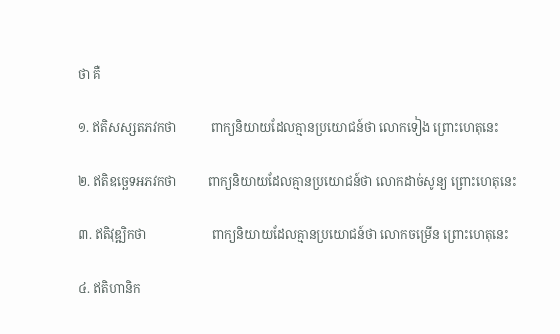ថា គឺ

១. ឥតិសស្សតភវកថា           ពាក្យនិយាយដែលគ្មានប្រយោជន៍ថា លោកទៀង ព្រោះហេតុនេះ

២. ឥតិឧច្ឆេទអភវកថា          ពាក្យនិយាយដែលគ្មានប្រយោជន៍ថា លោកដាច់សូន្យ ព្រោះហេតុនេះ

៣. ឥតិវុឌ្ឍិកថា                     ពាក្យនិយាយដែលគ្មានប្រយោជន៍ថា លោកចម្រើន ព្រោះហេតុនេះ

៤. ឥតិហានិក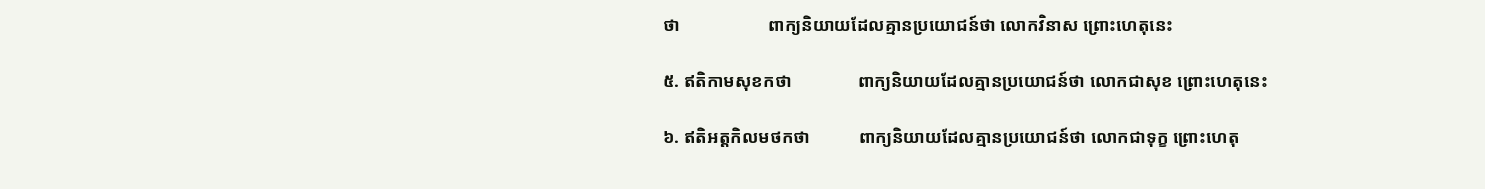ថា                    ពាក្យនិយាយដែលគ្មានប្រយោជន៍ថា លោកវិនាស ព្រោះហេតុនេះ

៥. ឥតិកាមសុខកថា               ពាក្យនិយាយដែលគ្មានប្រយោជន៍ថា លោកជាសុខ ព្រោះហេតុនេះ

៦. ឥតិអត្តកិលមថកថា           ពាក្យនិយាយដែលគ្មានប្រយោជន៍ថា លោកជាទុក្ខ ព្រោះហេតុ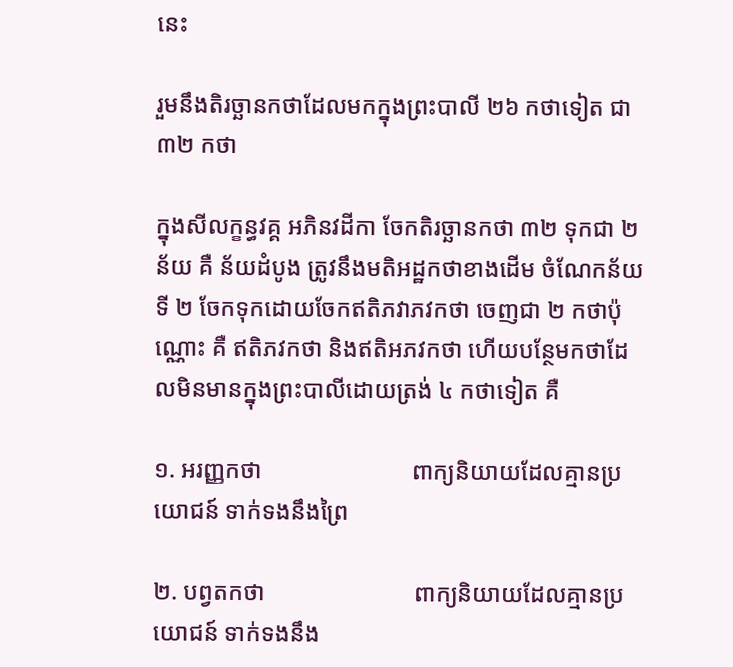នេះ

រួមនឹងតិរច្ឆានកថាដែលមកក្នុងព្រះបាលី ២៦ កថាទៀត ជា ៣២ កថា

ក្នុងសីលក្ខន្ធវគ្គ អភិនវដីកា ចែកតិរច្ឆានកថា ៣២ ទុកជា ២ ន័យ គឺ ន័យដំបូង ត្រូវនឹងមតិអដ្ឋកថាខាងដើម ចំណែកន័យទី ២ ចែកទុកដោយចែកឥតិភវាភវកថា ចេញជា ២ កថាប៉ុណ្ណោះ គឺ ឥតិភវកថា និងឥតិអភវកថា ហើយបន្ថែមកថាដែលមិនមានក្នុងព្រះបាលីដោយត្រង់ ៤ កថាទៀត គឺ

១. អរញ្ញកថា                         ពាក្យនិយាយដែលគ្មានប្រយោជន៍ ទាក់ទងនឹងព្រៃ

២. បព្វតកថា                         ពាក្យនិយាយដែលគ្មានប្រយោជន៍ ទាក់ទងនឹង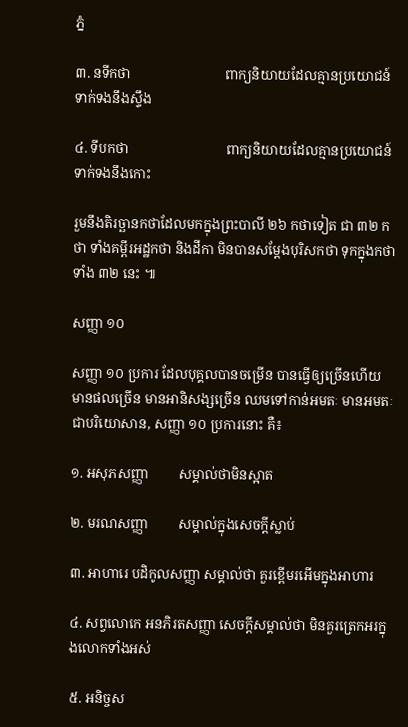ភ្នំ

៣. នទីកថា                            ពាក្យនិយាយដែលគ្មានប្រយោជន៍ ទាក់ទងនឹងស្ទឹង

៤. ទីបកថា                             ពាក្យនិយាយដែលគ្មានប្រយោជន៍ ទាក់ទងនឹងកោះ

រួមនឹងតិរច្ឆានកថាដែលមកក្នុងព្រះបាលី ២៦ កថាទៀត ជា ៣២ កថា ទាំងគម្ពីរអដ្ឋកថា និងដីកា មិនបានសម្តែងបុរិសកថា ទុកក្នុងកថាទាំង ៣២ នេះ ៕

សញ្ញា ១០

សញ្ញា ១០ ប្រការ ដែលបុគ្គលបានចម្រើន បានធ្វើឲ្យច្រើនហើយ មានផលច្រើន មានអានិសង្សច្រើន ឈមទៅកាន់អមតៈ មានអមតៈជាបរិយោសាន, សញ្ញា ១០ ប្រការនោះ គឺ៖

១. អសុភសញ្ញា         សម្គាល់ថាមិនស្អាត

២. មរណសញ្ញា         សម្គាល់ក្នុងសេចក្តីស្លាប់

៣. អាហារេ បដិកូលសញ្ញា សម្គាល់ថា គួរខ្ពើមរអើមក្នុងអាហារ

៤. សព្វលោកេ អនភិរតសញ្ញា សេចក្តីសម្គាល់ថា មិនគួរត្រេកអរក្នុងលោកទាំងអស់

៥. អនិច្ចស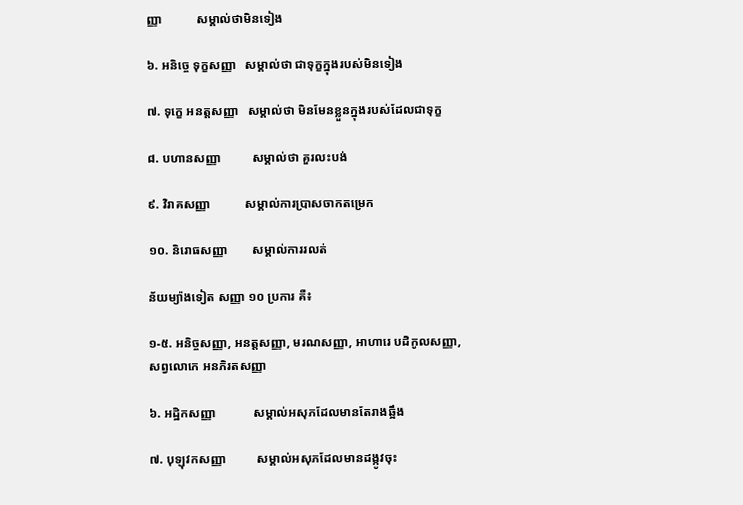ញ្ញា           សម្គាល់ថាមិនទៀង

៦. អនិច្ចេ ទុក្ខសញ្ញា   សម្គាល់ថា ជាទុក្ខក្នុងរបស់មិនទៀង

៧. ទុក្ខេ អនត្តសញ្ញា   សម្គាល់ថា មិនមែនខ្លួនក្នុងរបស់ដែលជាទុក្ខ

៨. បហានសញ្ញា          សម្គាល់ថា គួរលះបង់

៩. វិរាគសញ្ញា           សម្គាល់ការប្រាសចាកតម្រេក

១០. និរោធសញ្ញា        សម្គាល់ការរលត់

ន័យម្យ៉ាងទៀត សញ្ញា ១០ ប្រការ គឺ៖

១-៥. អនិច្ចសញ្ញា, អនត្តសញ្ញា, មរណសញ្ញា, អាហារេ បដិកូលសញ្ញា, សព្វលោកេ អនភិរតសញ្ញា

៦. អដ្ឋិកសញ្ញា            សម្គាល់អសុភដែលមានតែរាងឆ្អឹង

៧. បុឡុវកសញ្ញា          សម្គាល់អសុភដែលមានដង្កូវចុះ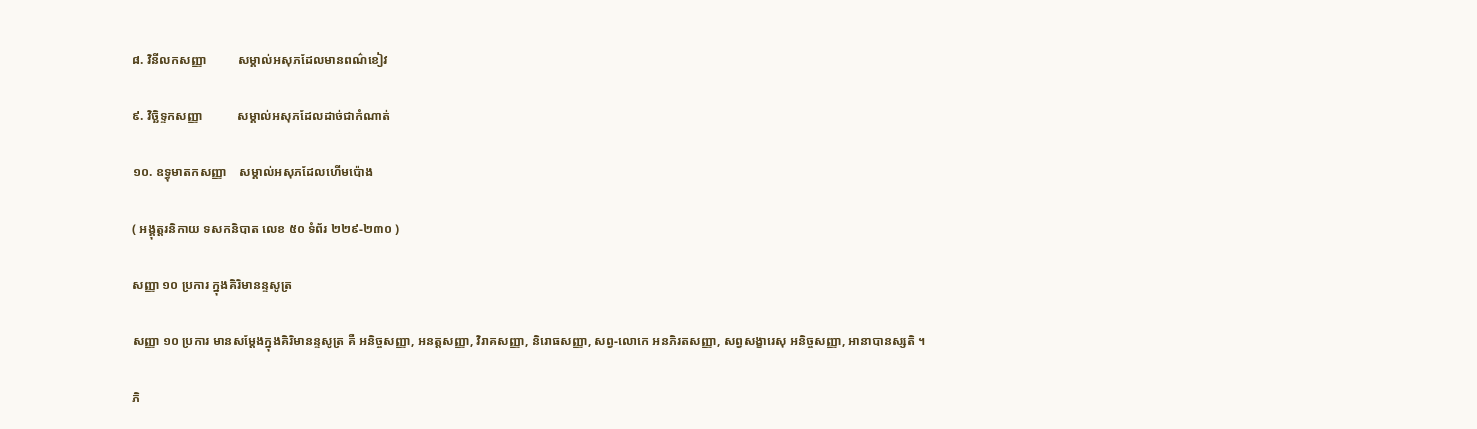៨. វិនីលកសញ្ញា          សម្គាល់អសុភដែលមានពណ៌ខៀវ

៩. វិច្ឆិទ្ទកសញ្ញា           សម្គាល់អសុភដែលដាច់ជាកំណាត់

១០. ឧទ្ធុមាតកសញ្ញា    សម្គាល់អសុភដែលហើមប៉ោង

( អង្គុត្តរនិកាយ ទសកនិបាត លេខ ៥០ ទំព័រ ២២៩-២៣០ )

សញ្ញា ១០ ប្រការ ក្នុងគិរិមានន្ទសូត្រ

សញ្ញា ១០ ប្រការ មានសម្តែងក្នុងគិរិមានន្ទសូត្រ គឺ អនិច្ចសញ្ញា, អនត្តសញ្ញា, វិរាគសញ្ញា, និរោធសញ្ញា, សព្វ-លោកេ អនភិរតសញ្ញា, សព្វសង្ខារេសុ អនិច្ចសញ្ញា, អានាបានស្សតិ ។

ភិ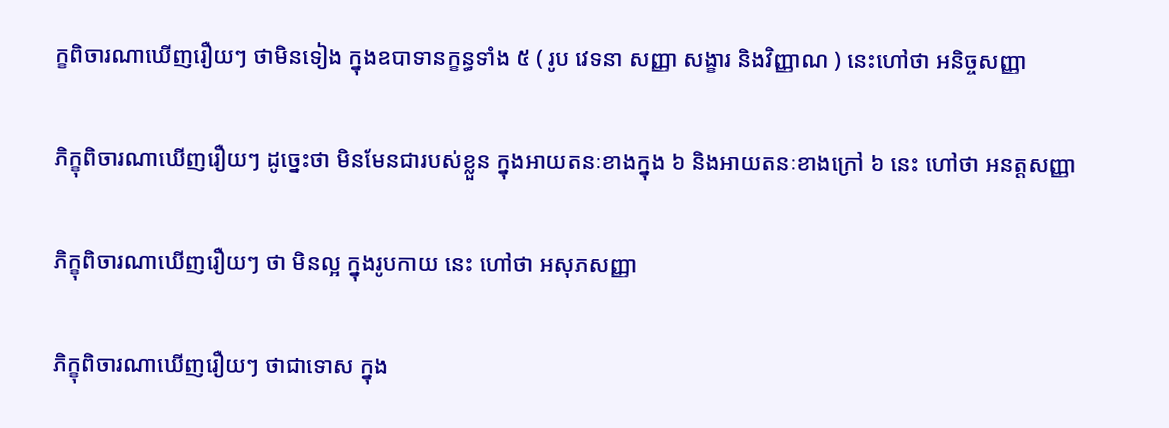ក្ខពិចារណាឃើញរឿយៗ ថាមិនទៀង ក្នុងឧបាទានក្ខន្ធទាំង ៥ ( រូប វេទនា សញ្ញា សង្ខារ និងវិញ្ញាណ ) នេះហៅថា អនិច្ចសញ្ញា

ភិក្ខុពិចារណាឃើញរឿយៗ ដូច្នេះថា មិនមែនជារបស់ខ្លួន ក្នុងអាយតនៈខាងក្នុង ៦ និងអាយតនៈខាងក្រៅ ៦ នេះ ហៅថា អនត្តសញ្ញា

ភិក្ខុពិចារណាឃើញរឿយៗ ថា មិនល្អ ក្នុងរូបកាយ នេះ ហៅថា អសុភសញ្ញា

ភិក្ខុពិចារណាឃើញរឿយៗ ថាជាទោស ក្នុង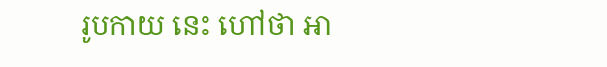រូបកាយ នេះ ហៅថា អា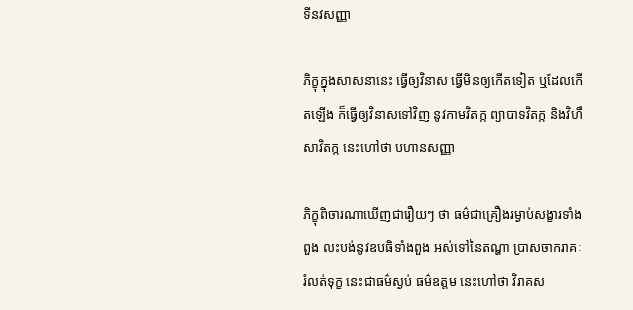ទីនវសញ្ញា

ភិក្ខុក្នុងសាសនានេះ ធ្វើឲ្យវិនាស ធ្វើមិនឲ្យកើតទៀត ឬដែលកើតឡើង ក៏ធ្វើឲ្យវិនាសទៅវិញ នូវកាមវិតក្ក ព្យាបាទវិតក្ក និងវិហឹសាវិតក្ក នេះហៅថា បហានសញ្ញា

ភិក្ខុពិចារណាឃើញជារឿយៗ ថា ធម៌ជាគ្រឿងរម្ងាប់សង្ខារទាំងពួង លះបង់នូវឧបធិទាំងពួង អស់ទៅនៃតណ្ហា ប្រាសចាករាគៈ រំលត់ទុក្ខ នេះជាធម៌ស្ងប់ ធម៌ឧត្តម នេះហៅថា វិរាគស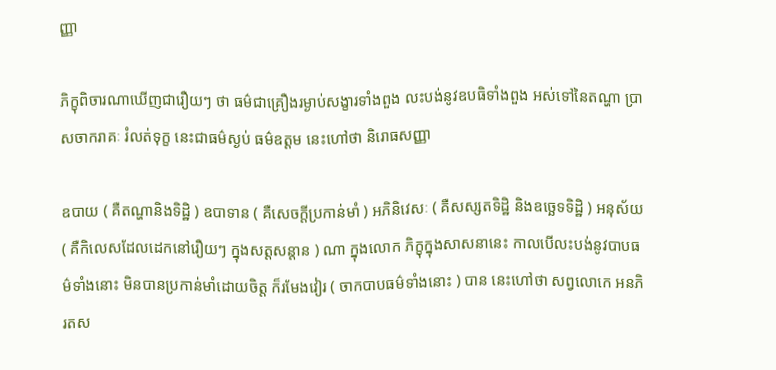ញ្ញា

ភិក្ខុពិចារណាឃើញជារឿយៗ ថា ធម៌ជាគ្រឿងរម្ងាប់សង្ខារទាំងពួង លះបង់នូវឧបធិទាំងពួង អស់ទៅនៃតណ្ហា ប្រាសចាករាគៈ រំលត់ទុក្ខ នេះជាធម៌ស្ងប់ ធម៌ឧត្តម នេះហៅថា និរោធសញ្ញា

ឧបាយ ( គឺតណ្ហានិងទិដ្ឋិ ) ឧបាទាន ( គឺសេចក្តីប្រកាន់មាំ ) អភិនិវេសៈ ( គឺសស្សតទិដ្ឋិ និងឧច្ឆេទទិដ្ឋិ ) អនុស័យ ( គឺកិលេសដែលដេកនៅរឿយៗ ក្នុងសត្តសន្តាន ) ណា ក្នុងលោក ភិក្ខុក្នុងសាសនានេះ កាលបើលះបង់នូវបាបធម៌ទាំងនោះ មិនបានប្រកាន់មាំដោយចិត្ត ក៏រមែងវៀរ ( ចាកបាបធម៌ទាំងនោះ ) បាន នេះហៅថា សព្វលោកេ អនភិរតស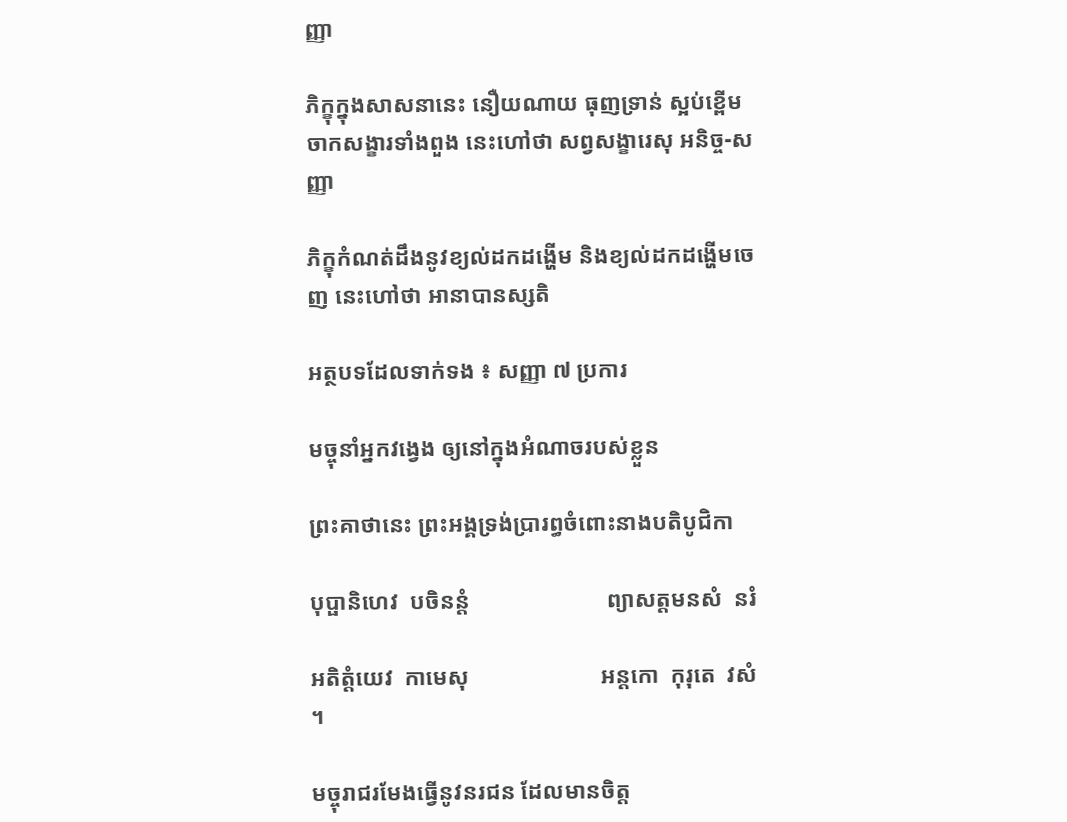ញ្ញា

ភិក្ខុក្នុងសាសនានេះ នឿយណាយ ធុញទ្រាន់ ស្អប់ខ្ពើម ចាកសង្ខារទាំងពួង នេះហៅថា សព្វសង្ខារេសុ អនិច្ច-សញ្ញា

ភិក្ខុកំណត់ដឹងនូវខ្យល់ដកដង្ហើម និងខ្យល់ដកដង្ហើមចេញ នេះហៅថា អានាបានស្សតិ

អត្ថបទដែលទាក់ទង ៖ សញ្ញា ៧ ប្រការ

មច្ចុនាំអ្នកវង្វេង ឲ្យនៅក្នុងអំណាចរបស់ខ្លួន

ព្រះគាថានេះ ព្រះអង្គទ្រង់ប្រារព្ធចំពោះនាងបតិបូជិកា

បុប្ផានិហេវ  បចិនន្តំ                        ព្យាសត្តមនសំ  នរំ

អតិត្តំយេវ  កាមេសុ                       អន្តកោ  កុរុតេ  វសំ  ។

មច្ចុរាជរមែងធ្វើនូវនរជន ដែលមានចិត្ត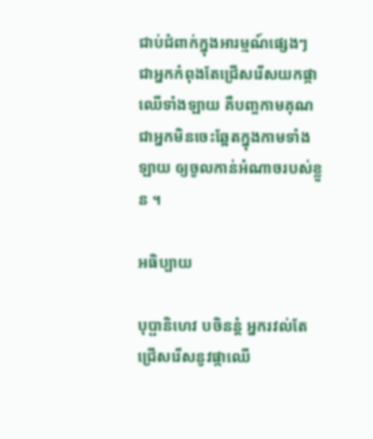ជាប់ជំពាក់ក្នុងអារម្មណ៍ផ្សេងៗ ជាអ្នកកំពុងតែជ្រើសរើសយកផ្កាឈើទាំងឡាយ គឺបញ្ចកាមគុណ ជាអ្នកមិនចេះឆ្អែតក្នុងកាមទាំងឡាយ ឲ្យចូលកាន់អំណាចរបស់ខ្លួន ។

អធិប្បាយ

បុប្ផានិហេវ បចិនន្តំ អ្នករវល់តែជ្រើសរើសនូវផ្កាឈើ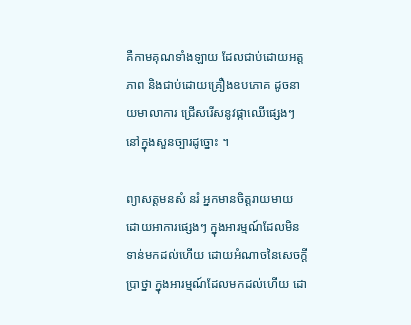គឺកាមគុណទាំងឡាយ ដែលជាប់ដោយអត្តភាព និងជាប់ដោយគ្រឿងឧបភោគ ដូចនាយមាលាការ ជ្រើសរើសនូវផ្កាឈើផ្សេងៗ នៅក្នុងសួនច្បារដូច្នោះ ។

ព្យាសត្តមនសំ នរំ អ្នកមានចិត្តរាយមាយ ដោយអាការផ្សេងៗ ក្នុងអារម្មណ៍ដែលមិនទាន់មកដល់ហើយ ដោយអំណាចនៃសេចក្តីប្រាថ្នា ក្នុងអារម្មណ៍ដែលមកដល់ហើយ ដោ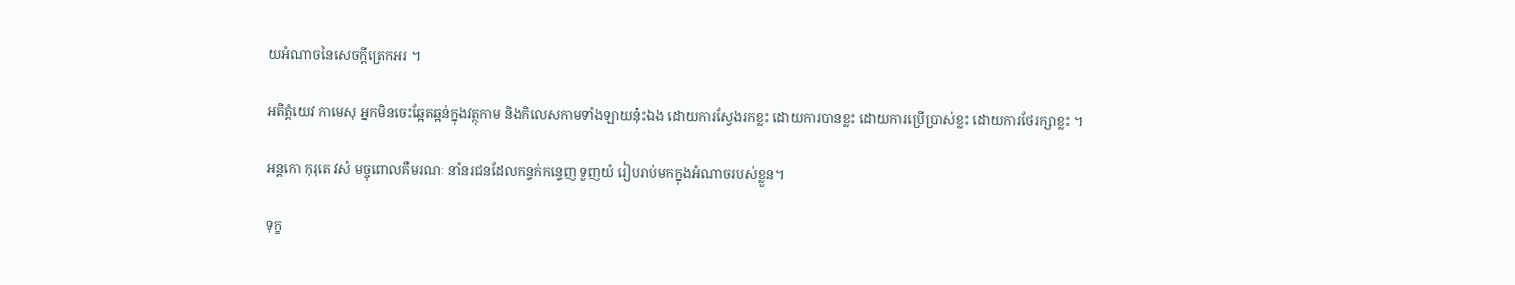យអំណាចនៃសេចក្តីត្រេកអរ ។

អតិត្តំយេវ កាមេសុ អ្នកមិនចេះឆ្អែតឆ្អន់ក្នុងវត្ថុកាម និងកិលេសកាមទាំងឡាយនុ៎ះឯង ដោយការស្វែងរកខ្លះ ដោយការបានខ្លះ ដោយការប្រើប្រាស់ខ្លះ ដោយការថែរក្សាខ្លះ ។

អន្តកោ កុរុតេ វសំ មច្ចុពោលគឺមរណៈ នាំនរជនដែលកន្ទក់កន្ទេញ ទួញយំ រៀបរាប់មកក្នុងអំណាចរបស់ខ្លួន។

ទុក្ខ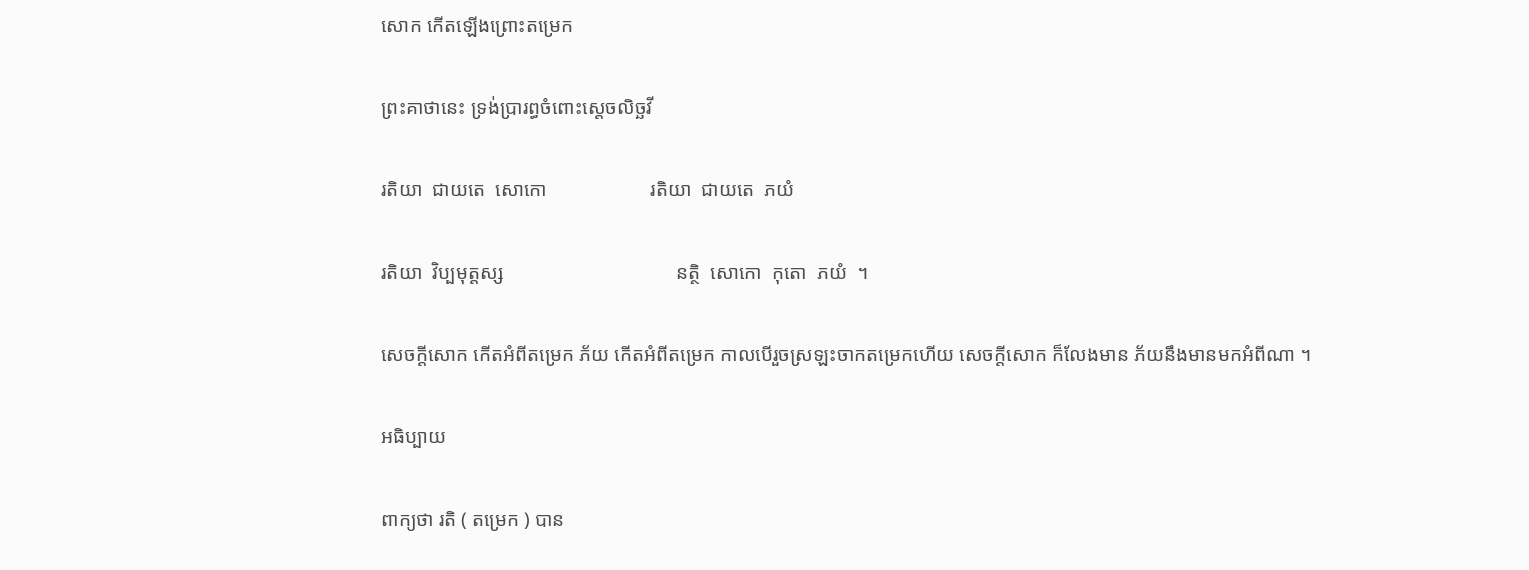សោក កើតឡើងព្រោះតម្រេក

ព្រះគាថានេះ ទ្រង់ប្រារព្ធចំពោះស្តេចលិច្ឆវី

រតិយា  ជាយតេ  សោកោ                     រតិយា  ជាយតេ  ភយំ

រតិយា  វិប្បមុត្តស្ស                                   នត្ថិ  សោកោ  កុតោ  ភយំ  ។

សេចក្តីសោក កើតអំពីតម្រេក ភ័យ កើតអំពីតម្រេក កាលបើរួចស្រឡះចាកតម្រេកហើយ សេចក្តីសោក ក៏លែងមាន ភ័យនឹងមានមកអំពីណា ។

អធិប្បាយ

ពាក្យថា រតិ ( តម្រេក ) បាន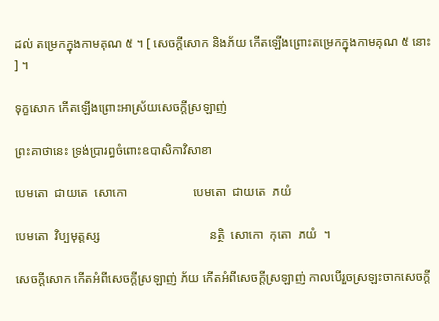ដល់ តម្រេកក្នុងកាមគុណ ៥ ។ [ សេចក្តីសោក និងភ័យ កើតឡើងព្រោះតម្រេកក្នុងកាមគុណ ៥ នោះ ] ។

ទុក្ខសោក កើតឡើងព្រោះអាស្រ័យសេចក្តីស្រឡាញ់

ព្រះគាថានេះ ទ្រង់ប្រារព្ធចំពោះឧបាសិកាវិសាខា

បេមតោ  ជាយតេ  សោកោ                     បេមតោ  ជាយតេ  ភយំ

បេមតោ  វិប្បមុត្តស្ស                                   នត្ថិ  សោកោ  កុតោ  ភយំ  ។

សេចក្តីសោក កើតអំពីសេចក្តីស្រឡាញ់ ភ័យ កើតអំពីសេចក្តីស្រឡាញ់ កាលបើរួចស្រឡះចាកសេចក្តី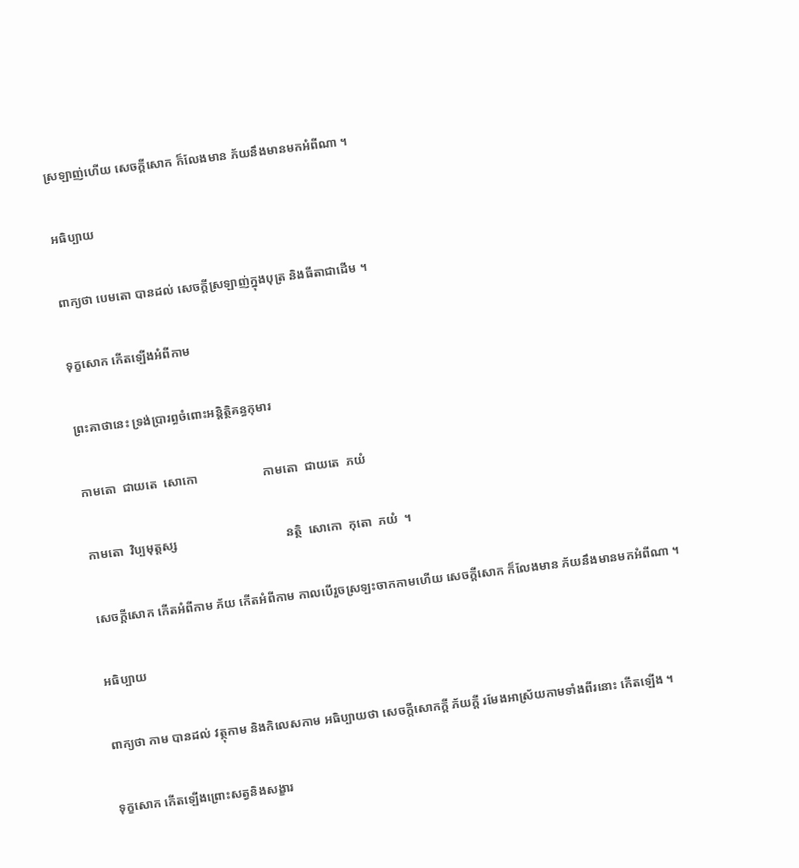ស្រឡាញ់ហើយ សេចក្តីសោក ក៏លែងមាន ភ័យនឹងមានមកអំពីណា ។

អធិប្បាយ

ពាក្យថា បេមតោ បានដល់ សេចក្តីស្រឡាញ់ក្នុងបុត្រ និងធីតាជាដើម ។

ទុក្ខសោក កើតឡើងអំពីកាម

ព្រះគាថានេះ ទ្រង់ប្រារព្ធចំពោះអន្តិត្ថិគន្ធកុមារ

កាមតោ  ជាយតេ  សោកោ                     កាមតោ  ជាយតេ  ភយំ

កាមតោ  វិប្បមុត្តស្ស                                   នត្ថិ  សោកោ  កុតោ  ភយំ  ។

សេចក្តីសោក កើតអំពីកាម ភ័យ កើតអំពីកាម កាលបើរួចស្រឡះចាកកាមហើយ សេចក្តីសោក ក៏លែងមាន ភ័យនឹងមានមកអំពីណា ។

អធិប្បាយ

ពាក្យថា កាម បានដល់ វត្ថុកាម និងកិលេសកាម អធិប្បាយថា សេចក្តីសោកក្តី ភ័យក្តី រមែងអាស្រ័យកាមទាំងពីរនោះ កើតឡើង ។

ទុក្ខសោក កើតឡើងព្រោះសត្វនិងសង្ខារ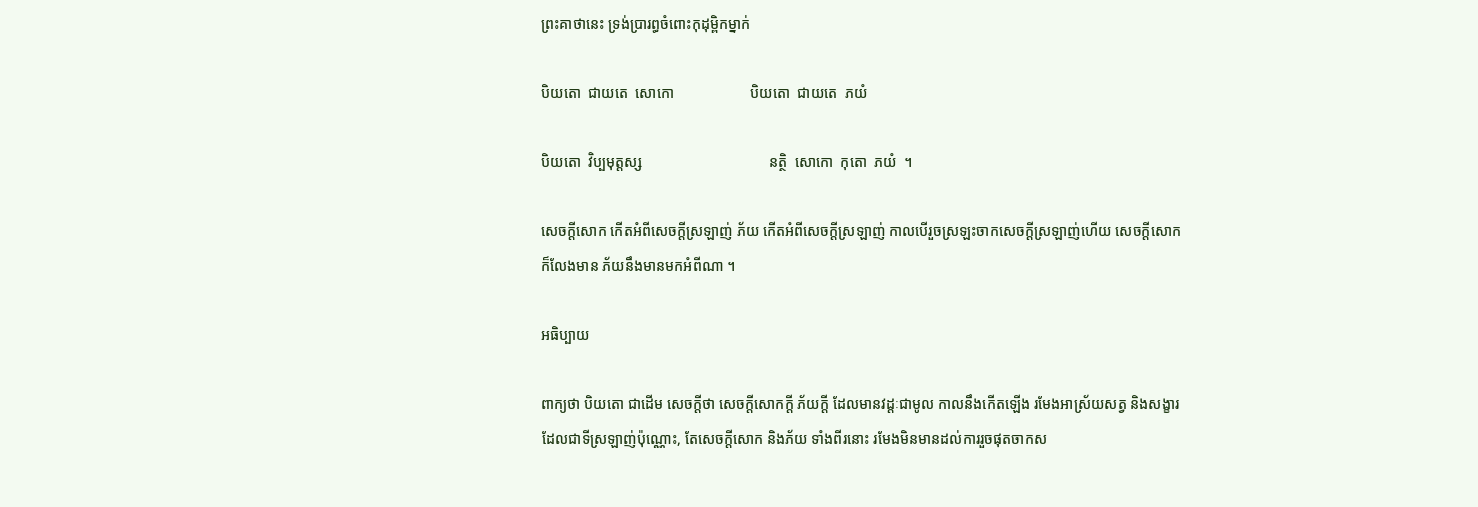ព្រះគាថានេះ ទ្រង់ប្រារព្ធចំពោះកុដុម្ពិកម្នាក់

បិយតោ  ជាយតេ  សោកោ                     បិយតោ  ជាយតេ  ភយំ

បិយតោ  វិប្បមុត្តស្ស                                   នត្ថិ  សោកោ  កុតោ  ភយំ  ។

សេចក្តីសោក កើតអំពីសេចក្តីស្រឡាញ់ ភ័យ កើតអំពីសេចក្តីស្រឡាញ់ កាលបើរួចស្រឡះចាកសេចក្តីស្រឡាញ់ហើយ សេចក្តីសោក ក៏លែងមាន ភ័យនឹងមានមកអំពីណា ។

អធិប្បាយ

ពាក្យថា បិយតោ ជាដើម សេចក្តីថា សេចក្តីសោកក្តី ភ័យក្តី ដែលមានវដ្តៈជាមូល កាលនឹងកើតឡើង រមែងអាស្រ័យសត្វ និងសង្ខារដែលជាទីស្រឡាញ់ប៉ុណ្ណោះ, តែសេចក្តីសោក និងភ័យ ទាំងពីរនោះ រមែងមិនមានដល់ការរួចផុតចាកស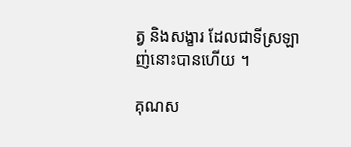ត្វ និងសង្ខារ ដែលជាទីស្រឡាញ់នោះបានហើយ ។

គុណស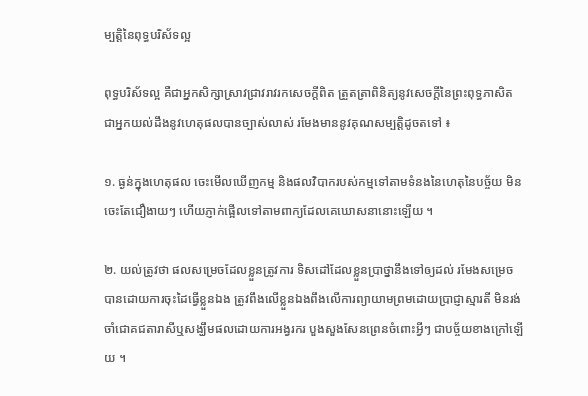ម្បត្តិនៃពុទ្ធបរិស័ទល្អ

ពុទ្ធបរិស័ទល្អ គឺជាអ្នកសិក្សាស្រាវជ្រាវរាវរកសេចក្តីពិត ត្រួតត្រាពិនិត្យនូវសេចក្តីនៃព្រះពុទ្ធភាសិត ជាអ្នកយល់ដឹងនូវហេតុផលបានច្បាស់លាស់ រមែងមាននូវគុណសម្បត្តិដូចតទៅ ៖

១. ធ្ងន់ក្នុងហេតុផល ចេះមើលឃើញកម្ម និងផលវិបាករបស់កម្មទៅតាមទំនងនៃហេតុនៃបច្ច័យ មិនចេះតែជឿងាយៗ ហើយភ្ញាក់ផ្អើលទៅតាមពាក្យដែលគេឃោសនានោះឡើយ ។

២. យល់ត្រូវថា ផលសម្រេចដែលខ្លួនត្រូវការ ទិសដៅដែលខ្លួនប្រាថ្នានឹងទៅឲ្យដល់ រមែងសម្រេចបានដោយការចុះដៃធ្វើខ្លួនឯង ត្រូវពឹងលើខ្លួនឯងពឹងលើការព្យាយាមព្រមដោយប្រាជ្ញាស្មារតី មិនរង់ចាំជោគជតារាសីឬសង្ឃឹមផលដោយការអង្វរករ បួងសួងសែនព្រេនចំពោះអ្វីៗ ជាបច្ច័យខាងក្រៅឡើយ ។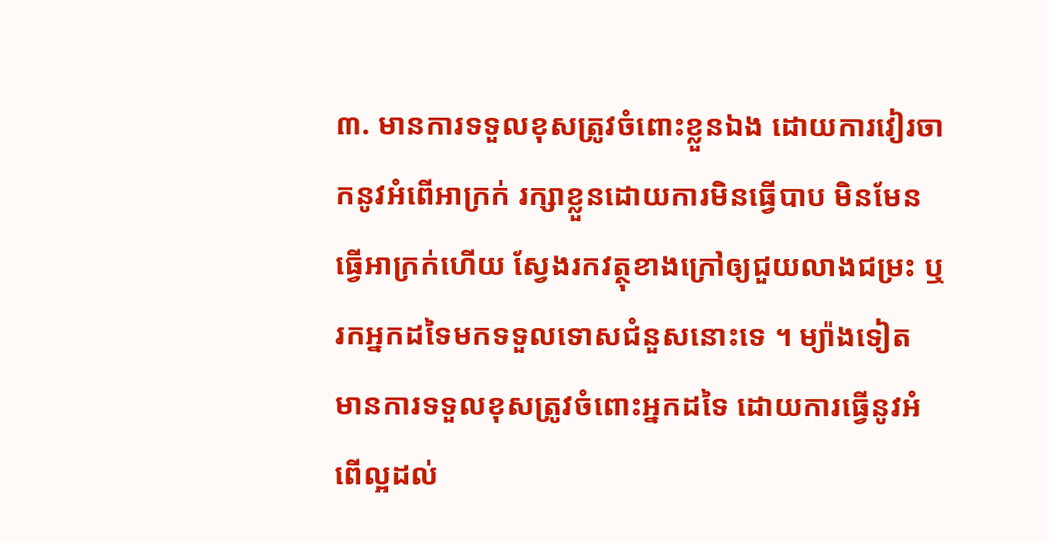៣. មានការទទួលខុសត្រូវចំពោះខ្លួនឯង ដោយការវៀរចាកនូវអំពើអាក្រក់ រក្សាខ្លួនដោយការមិនធ្វើបាប មិនមែនធ្វើអាក្រក់ហើយ ស្វែងរកវត្ថុខាងក្រៅឲ្យជួយលាងជម្រះ ឬរកអ្នកដទៃមកទទួលទោសជំនួសនោះទេ ។ ម្យ៉ាងទៀត មានការទទួលខុសត្រូវចំពោះអ្នកដទៃ ដោយការធ្វើនូវអំពើល្អដល់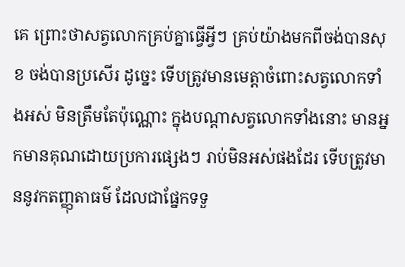គេ ព្រោះថាសត្វលោកគ្រប់គ្នាធ្វើអ្វីៗ គ្រប់យ៉ាងមកពីចង់បានសុខ ចង់បានប្រសើរ ដូច្នេះ ទើបត្រូវមានមេត្តាចំពោះសត្វលោកទាំងអស់ មិនត្រឹមតែប៉ុណ្ណោះ ក្នុងបណ្តាសត្វលោកទាំងនោះ មានអ្នកមានគុណដោយប្រការផ្សេងៗ រាប់មិនអស់ផងដែរ ទើបត្រូវមាននូវកតញ្ញុតាធម៌ ដែលជាផ្នែកទទួ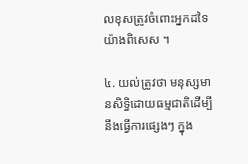លខុសត្រូវចំពោះអ្នកដទៃយ៉ាងពិសេស ។

៤. យល់ត្រូវថា មនុស្សមានសិទ្ធិដោយធម្មជាតិដើម្បីនឹងធ្វើការផ្សេងៗ ក្នុង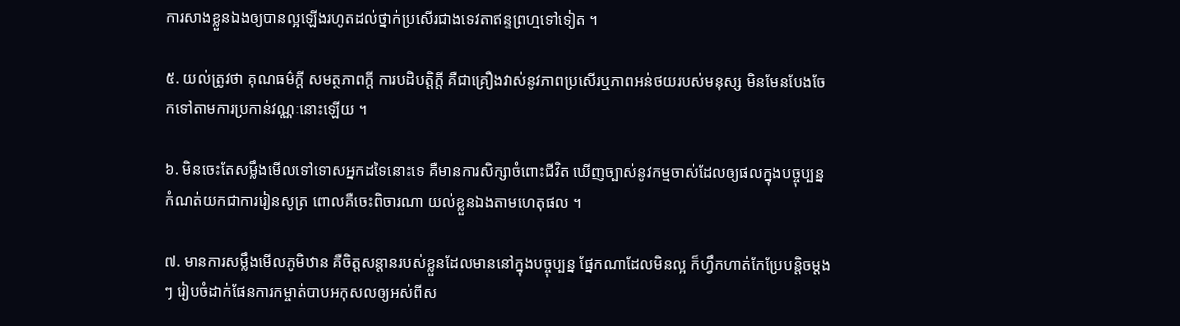ការសាងខ្លួនឯងឲ្យបានល្អឡើងរហូតដល់ថ្នាក់ប្រសើរជាងទេវតាឥន្ទព្រហ្មទៅទៀត ។

៥. យល់ត្រូវថា គុណធម៌ក្តី សមត្ថភាពក្តី ការបដិបត្តិក្តី គឺជាគ្រឿងវាស់នូវភាពប្រសើរឬភាពអន់ថយរបស់មនុស្ស មិនមែនបែងចែកទៅតាមការប្រកាន់វណ្ណៈនោះឡើយ ។

៦. មិនចេះតែសម្លឹងមើលទៅទោសអ្នកដទៃនោះទេ គឺមានការសិក្សាចំពោះជីវិត ឃើញច្បាស់នូវកម្មចាស់ដែលឲ្យផលក្នុងបច្ចុប្បន្ន កំណត់យកជាការរៀនសូត្រ ពោលគឺចេះពិចារណា យល់ខ្លួនឯងតាមហេតុផល ។

៧. មានការសម្លឹងមើលភូមិឋាន គឺចិត្តសន្តានរបស់ខ្លួនដែលមាននៅក្នុងបច្ចុប្បន្ន ផ្នែកណាដែលមិនល្អ ក៏ហ្វឹកហាត់កែប្រែបន្តិចម្តងៗ រៀបចំដាក់ផែនការកម្ចាត់បាបអកុសលឲ្យអស់ពីស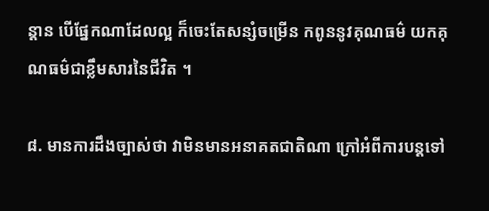ន្តាន បើផ្នែកណាដែលល្អ ក៏ចេះតែសន្សំចម្រើន កពូននូវគុណធម៌ យកគុណធម៌ជាខ្លឹមសារនៃជីវិត ។

៨. មានការដឹងច្បាស់ថា វាមិនមានអនាគតជាតិណា ក្រៅអំពីការបន្តទៅ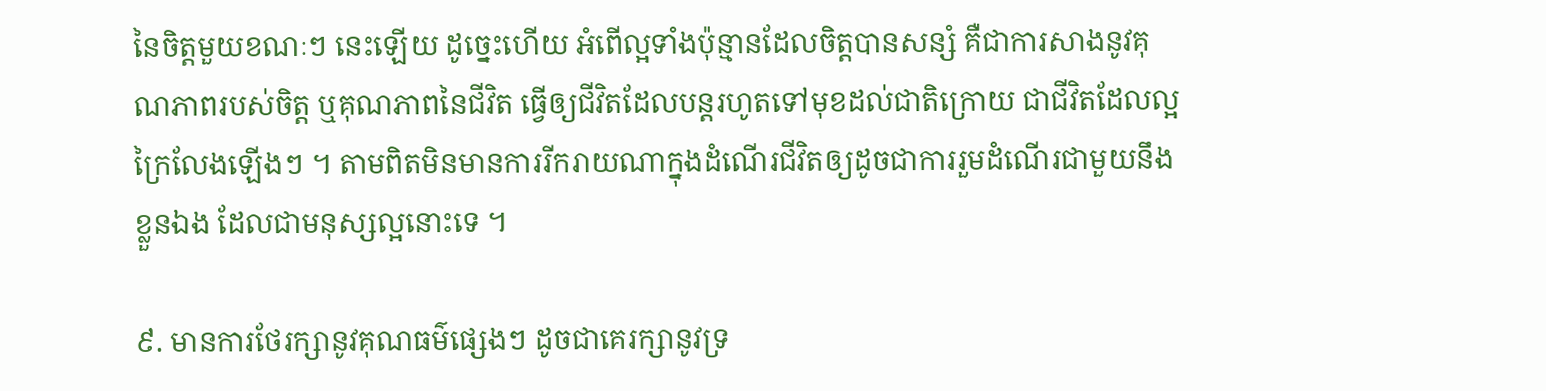នៃចិត្តមួយខណៈៗ នេះឡើយ ដូច្នេះហើយ អំពើល្អទាំងប៉ុន្មានដែលចិត្តបានសន្សំ គឺជាការសាងនូវគុណភាពរបស់ចិត្ត ឬគុណភាពនៃជីវិត ធ្វើឲ្យជីវិតដែលបន្តរហូតទៅមុខដល់ជាតិក្រោយ ជាជីវិតដែលល្អក្រៃលែងឡើងៗ ។ តាមពិតមិនមានការរីករាយណាក្នុងដំណើរជីវិតឲ្យដូចជាការរួមដំណើរជាមួយនឹងខ្លួនឯង ដែលជាមនុស្សល្អនោះទេ ។

៩. មានការថែរក្សានូវគុណធម៌ផ្សេងៗ ដូចជាគេរក្សានូវទ្រ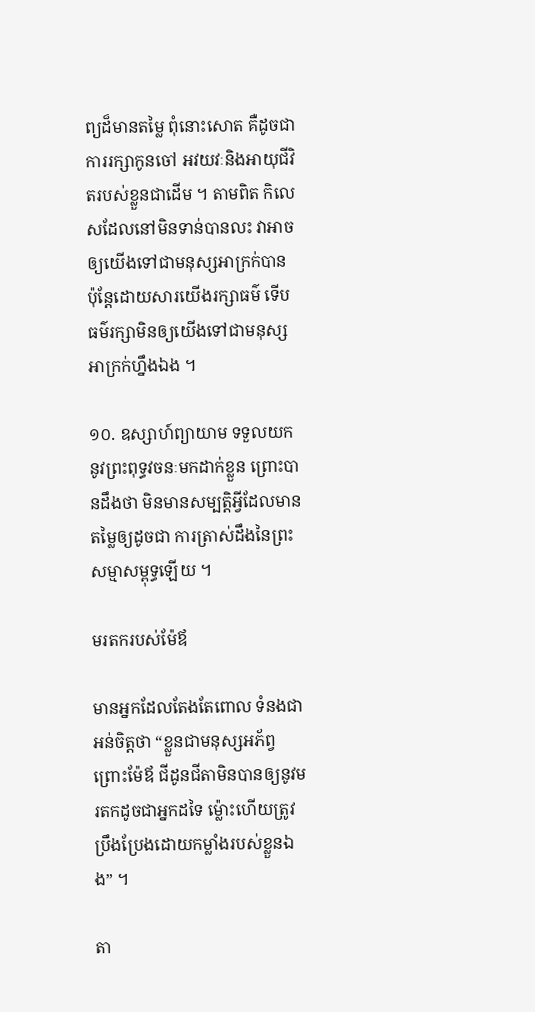ព្យដ៏មានតម្លៃ ពុំនោះសោត គឺដូចជាការរក្សាកូនចៅ អវយវៈនិងអាយុជីវិតរបស់ខ្លួនជាដើម ។ តាមពិត កិលេសដែលនៅមិនទាន់បានលះ វាអាចឲ្យយើងទៅជាមនុស្សអាក្រក់បាន ប៉ុន្តែដោយសារយើងរក្សាធម៌ ទើបធម៌រក្សាមិនឲ្យយើងទៅជាមនុស្សអាក្រក់ហ្នឹងឯង ។

១០. ឧស្សាហ៍ព្យាយាម ទទួលយកនូវព្រះពុទ្ធវចនៈមកដាក់ខ្លួន ព្រោះបានដឹងថា មិនមានសម្បត្តិអ្វីដែលមានតម្លៃឲ្យដូចជា ការត្រាស់ដឹងនៃព្រះសម្មាសម្ពុទ្ធឡើយ ។

មរតករបស់ម៉ែឪ

មានអ្នកដែលតែងតែពោល ទំនងជាអន់ចិត្តថា “ខ្លួនជាមនុស្សអភ័ព្វ ព្រោះម៉ែឪ ជីដូនជីតាមិនបានឲ្យនូវមរតកដូចជាអ្នកដទៃ ម៉្លោះហើយត្រូវប្រឹងប្រែងដោយកម្លាំងរបស់ខ្លួនឯង” ។

តា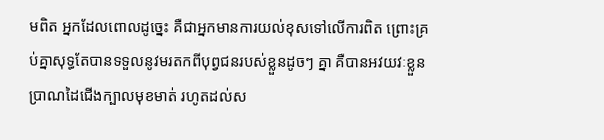មពិត អ្នកដែលពោលដូច្នេះ គឺជាអ្នកមានការយល់ខុសទៅលើការពិត ព្រោះគ្រប់គ្នាសុទ្ធតែបានទទួលនូវមរតកពីបុព្វជនរបស់ខ្លួនដូចៗ គ្នា គឺបានអវយវៈខ្លួនប្រាណដៃជើងក្បាលមុខមាត់ រហូតដល់ស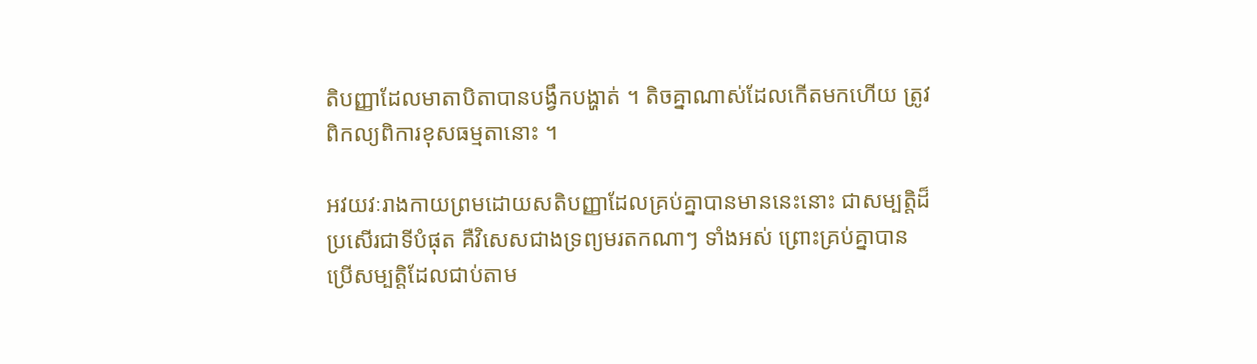តិបញ្ញាដែលមាតាបិតាបានបង្វឹកបង្ហាត់ ។ តិចគ្នាណាស់ដែលកើតមកហើយ ត្រូវពិកល្យពិការខុសធម្មតានោះ ។

អវយវៈរាងកាយព្រមដោយសតិបញ្ញាដែលគ្រប់គ្នាបានមាននេះនោះ ជាសម្បត្តិដ៏ប្រសើរជាទីបំផុត គឺវិសេសជាងទ្រព្យមរតកណាៗ ទាំងអស់ ព្រោះគ្រប់គ្នាបានប្រើសម្បត្តិដែលជាប់តាម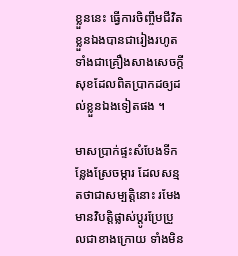ខ្លួននេះ ធ្វើការចិញ្ចឹមជីវិតខ្លួនឯងបានជារៀងរហូត ទាំងជាគ្រឿងសាងសេចក្តីសុខដែលពិតប្រាកដឲ្យដល់ខ្លួនឯងទៀតផង ។

មាសប្រាក់ផ្ទះសំបែងទីកន្លែងស្រែចម្ការ ដែលសន្មតថាជាសម្បត្តិនោះ រមែងមានវិបត្តិផ្លាស់ប្តូរប្រែប្រួលជាខាងក្រោយ ទាំងមិន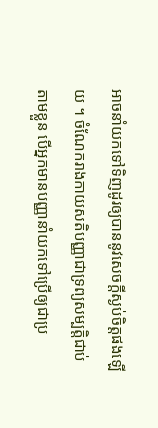អាចនាំយកទៅទិញដូរឲ្យបាននូវសេចក្តីស្ងប់ចិត្តផងឡើយ ។ ចំណែករាងកាយសតិបញ្ញាជាទ្រព្យសម្បត្តិជាប់តាមខ្លួន បើអ្នកមានបញ្ញានាំយកទៅប្រើឲ្យជាប្រ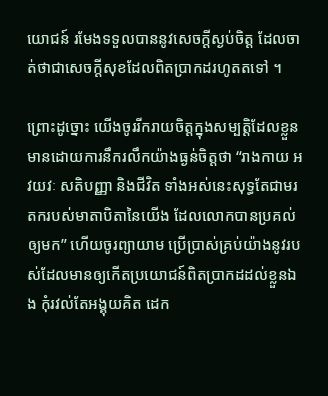យោជន៍ រមែងទទួលបាននូវសេចក្តីស្ងប់ចិត្ត ដែលចាត់ថាជាសេចក្តីសុខដែលពិតប្រាកដរហូតតទៅ ។

ព្រោះដូច្នោះ យើងចូររីករាយចិត្តក្នុងសម្បត្តិដែលខ្លួនមានដោយការនឹករលឹកយ៉ាងធ្ងន់ចិត្តថា “រាងកាយ អវយវៈ សតិបញ្ញា និងជីវិត ទាំងអស់នេះសុទ្ធតែជាមរតករបស់មាតាបិតានៃយើង ដែលលោកបានប្រគល់ឲ្យមក” ហើយចូរព្យាយាម ប្រើប្រាស់គ្រប់យ៉ាងនូវរបស់ដែលមានឲ្យកើតប្រយោជន៍ពិតប្រាកដដល់ខ្លួនឯង កុំរវល់តែអង្គុយគិត ដេក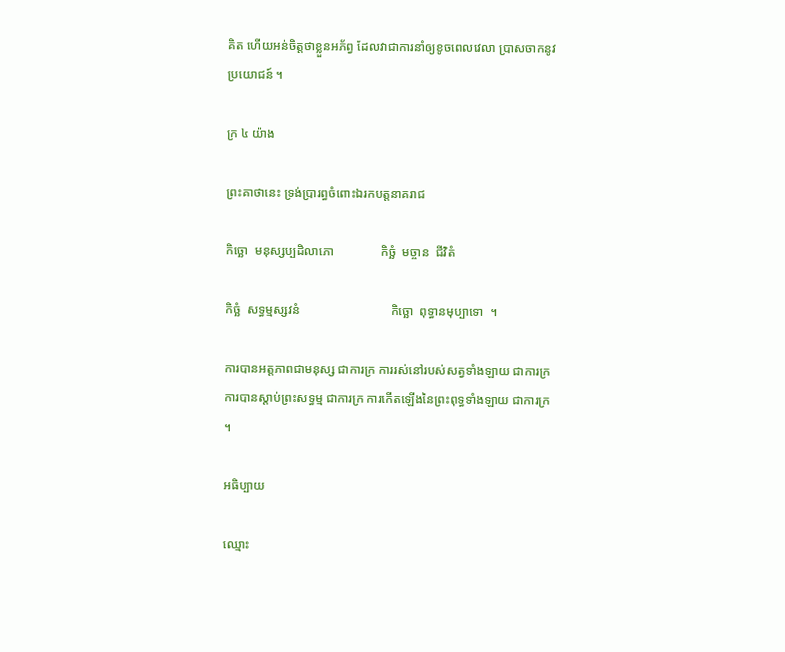គិត ហើយអន់ចិត្តថាខ្លួនអភ័ព្វ ដែលវាជាការនាំឲ្យខូចពេលវេលា ប្រាសចាកនូវប្រយោជន៍ ។

ក្រ ៤ យ៉ាង

ព្រះគាថានេះ ទ្រង់ប្រារព្ធចំពោះឯរកបត្តនាគរាជ

កិច្ឆោ  មនុស្សប្បដិលាភោ               កិច្ឆំ  មច្ចាន  ជីវិតំ

កិច្ឆំ  សទ្ធម្មស្សវនំ                             កិច្ឆោ  ពុទ្ធានមុប្បាទោ  ។

ការបានអត្តភាពជាមនុស្ស ជាការក្រ ការរស់នៅរបស់សត្វទាំងឡាយ ជាការក្រ ការបានស្តាប់ព្រះសទ្ធម្ម ជាការក្រ ការកើតឡើងនៃព្រះពុទ្ធទាំងឡាយ ជាការក្រ ។

អធិប្បាយ

ឈ្មោះ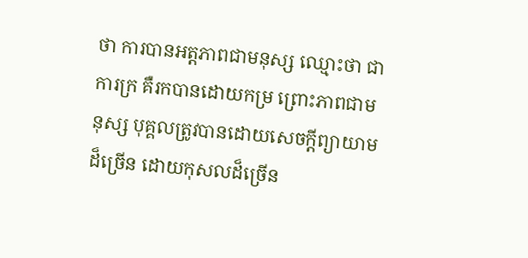ថា ការបានអត្តភាពជាមនុស្ស ឈ្មោះថា ជាការក្រ គឺរកបានដោយកម្រ ព្រោះភាពជាមនុស្ស បុគ្គលត្រូវបានដោយសេចក្តីព្យាយាមដ៏ច្រើន ដោយកុសលដ៏ច្រើន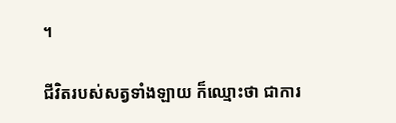។

ជីវិតរបស់សត្វទាំងឡាយ ក៏ឈ្មោះថា ជាការ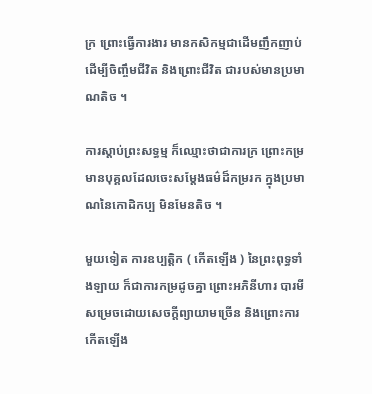ក្រ ព្រោះធ្វើការងារ មានកសិកម្មជាដើមញឹកញាប់ ដើម្បីចិញ្ចឹមជីវិត និងព្រោះជីវិត ជារបស់មានប្រមាណតិច ។

ការស្តាប់ព្រះសទ្ធម្ម ក៏ឈ្មោះថាជាការក្រ ព្រោះកម្រមានបុគ្គលដែលចេះសម្តែងធម៌ដ៏កម្ររក ក្នុងប្រមាណនៃកោដិកប្ប មិនមែនតិច ។

មួយទៀត ការឧប្បតិ្តក ( កើតឡើង ) នៃព្រះពុទ្ធទាំងឡាយ ក៏ជាការកម្រដូចគ្នា ព្រោះអភិនីហារ បារមីសម្រេចដោយសេចក្តីព្យាយាមច្រើន និងព្រោះការកើតឡើង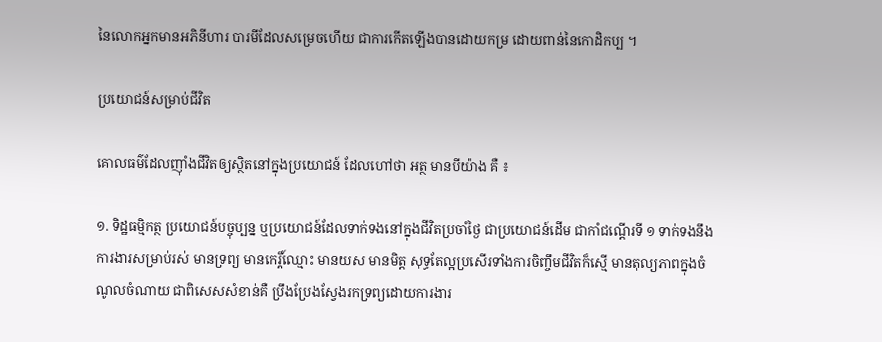នៃលោកអ្នកមានអភិនីហារ បារមីដែលសម្រេចហើយ ជាការកើតឡើងបានដោយកម្រ ដោយពាន់នៃកោដិកប្ប ។

ប្រយោជន៍សម្រាប់ជីវិត

គោលធម៌ដែលញ៉ាំងជីវិតឲ្យស្ថិតនៅក្នុងប្រយោជន៍ ដែលហៅថា អត្ថ មានបីយ៉ាង គឺ ៖

១. ទិដ្ឋធម្មិកត្ថ ប្រយោជន៍បច្ចុប្បន្ន ឬប្រយោជន៍ដែលទាក់ទងនៅក្នុងជីវិតប្រចាំថ្ងៃ ជាប្រយោជន៍ដើម ជាកាំជណ្តើរទី ១ ទាក់ទងនឹងការងារសម្រាប់រស់ មានទ្រព្យ មានកេរ្តិ៍ឈ្មោះ មានយស មានមិត្ត សុទ្ធតែល្អប្រសើរទាំងការចិញ្ចឹមជីវិតក៏ស្មើ មានតុល្យភាពក្នុងចំណូលចំណាយ ជាពិសេសសំខាន់គឺ ប្រឹងប្រែងស្វែងរកទ្រព្យដោយការងារ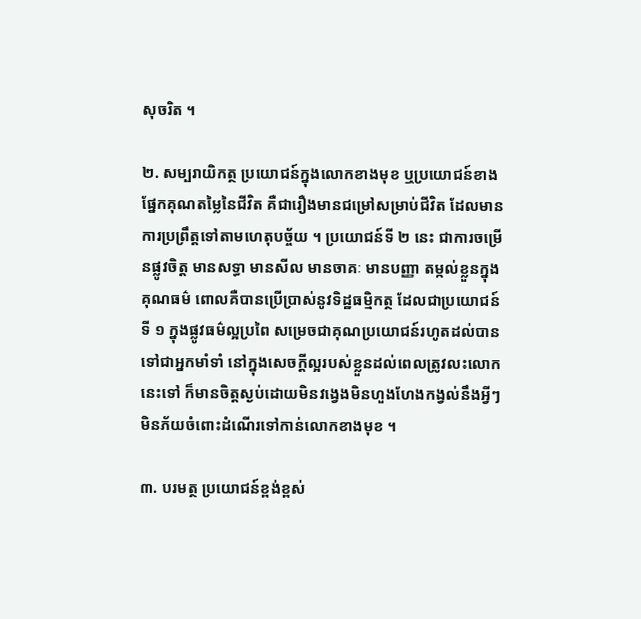សុចរិត ។

២. សម្បរាយិកត្ថ ប្រយោជន៍ក្នុងលោកខាងមុខ ឬប្រយោជន៍ខាងផ្នែកគុណតម្លៃនៃជីវិត គឺជារឿងមានជម្រៅសម្រាប់ជីវិត ដែលមានការប្រព្រឹត្តទៅតាមហេតុបច្ច័យ ។ ប្រយោជន៍ទី ២ នេះ ជាការចម្រើនផ្លូវចិត្ត មានសទ្ធា មានសីល មានចាគៈ មានបញ្ញា តម្កល់ខ្លួនក្នុងគុណធម៌ ពោលគឺបានប្រើប្រាស់នូវទិដ្ឋធម្មិកត្ថ ដែលជាប្រយោជន៍ទី ១ ក្នុងផ្លូវធម៌ល្អប្រពៃ សម្រេចជាគុណប្រយោជន៍រហូតដល់បានទៅជាអ្នកមាំទាំ នៅក្នុងសេចក្តីល្អរបស់ខ្លួនដល់ពេលត្រូវលះលោកនេះទៅ ក៏មានចិត្តស្ងប់ដោយមិនវង្វេងមិនហួងហែងកង្វល់នឹងអ្វីៗមិនភ័យចំពោះដំណើរទៅកាន់លោកខាងមុខ ។

៣. បរមត្ថ ប្រយោជន៍ខ្ពង់ខ្ពស់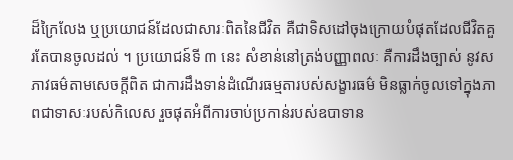ដ៏ក្រៃលែង ឬប្រយោជន៍ដែលជាសារៈពិតនៃជីវិត គឺជាទិសដៅចុងក្រោយបំផុតដែលជីវិតគួរតែបានចូលដល់ ។ ប្រយោជន៍ទី ៣ នេះ សំខាន់នៅត្រង់បញ្ញាពលៈ គឺការដឹងច្បាស់ នូវសភាវធម៌តាមសេចក្តីពិត ជាការដឹងទាន់ដំណើរធម្មតារបស់សង្ខារធម៌ មិនធ្លាក់ចូលទៅក្នុងភាពជាទាសៈរបស់កិលេស រួចផុតអំពីការចាប់ប្រកាន់របស់ឧបាទាន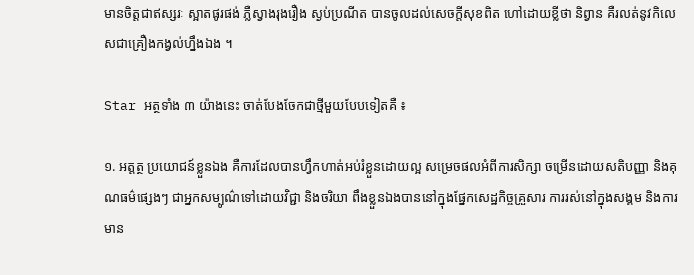មានចិត្តជាឥស្សរៈ ស្អាតផូរផង់ ភ្លឺស្វាងរុងរឿង ស្ងប់ប្រណីត បានចូលដល់សេចក្តីសុខពិត ហៅដោយខ្លីថា និព្វាន គឺរលត់នូវកិលេសជាគ្រឿងកង្វល់ហ្នឹងឯង ។

Star អត្ថទាំង ៣ យ៉ាងនេះ ចាត់បែងចែកជាថ្មីមួយបែបទៀតគឺ ៖

១. អត្តត្ថ ប្រយោជន៍ខ្លួនឯង គឺការដែលបានហ្វឹកហាត់អប់រំខ្លួនដោយល្អ សម្រេចផលអំពីការសិក្សា ចម្រើនដោយសតិបញ្ញា និងគុណធម៌ផ្សេងៗ ជាអ្នកសម្បូណ៌ទៅដោយវិជ្ជា និងចរិយា ពឹងខ្លួនឯងបាននៅក្នុងផ្នែកសេដ្ឋកិច្ចគ្រួសារ ការរស់នៅក្នុងសង្គម និងការមាន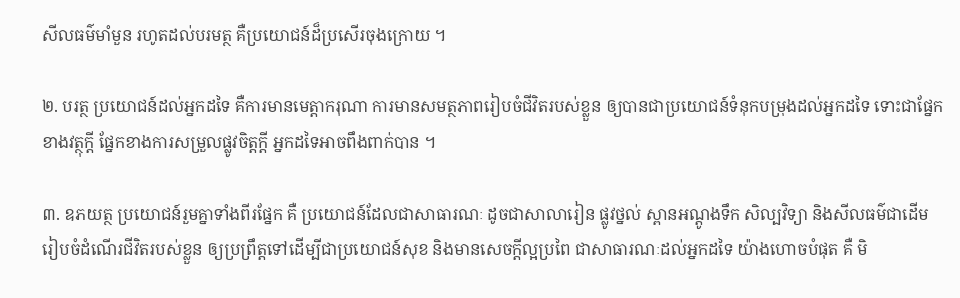សីលធម៌មាំមួន រហូតដល់បរមត្ថ គឺប្រយោជន៍ដ៏ប្រសើរចុងក្រោយ ។

២. បរត្ថ ប្រយោជន៍ដល់អ្នកដទៃ គឺការមានមេត្តាករុណា ការមានសមត្ថភាពរៀបចំជីវិតរបស់ខ្លួន ឲ្យបានជាប្រយោជន៍ទំនុកបម្រុងដល់អ្នកដទៃ ទោះជាផ្នែកខាងវត្ថុក្តី ផ្នែកខាងការសម្រួលផ្លូវចិត្តក្តី អ្នកដទៃអាចពឹងពាក់បាន ។

៣. ឧភយត្ថ ប្រយោជន៍រួមគ្នាទាំងពីរផ្នែក គឺ ប្រយោជន៍ដែលជាសាធារណៈ ដូចជាសាលារៀន ផ្លូវថ្នល់ ស្ពានអណ្តូងទឹក សិល្បវិទ្យា និងសីលធម៌ជាដើម រៀបចំដំណើរជីវិតរបស់ខ្លួន ឲ្យប្រព្រឹត្តទៅដើម្បីជាប្រយោជន៍សុខ និងមានសេចក្តីល្អប្រពៃ ជាសាធារណៈដល់អ្នកដទៃ យ៉ាងហោចបំផុត គឺ មិ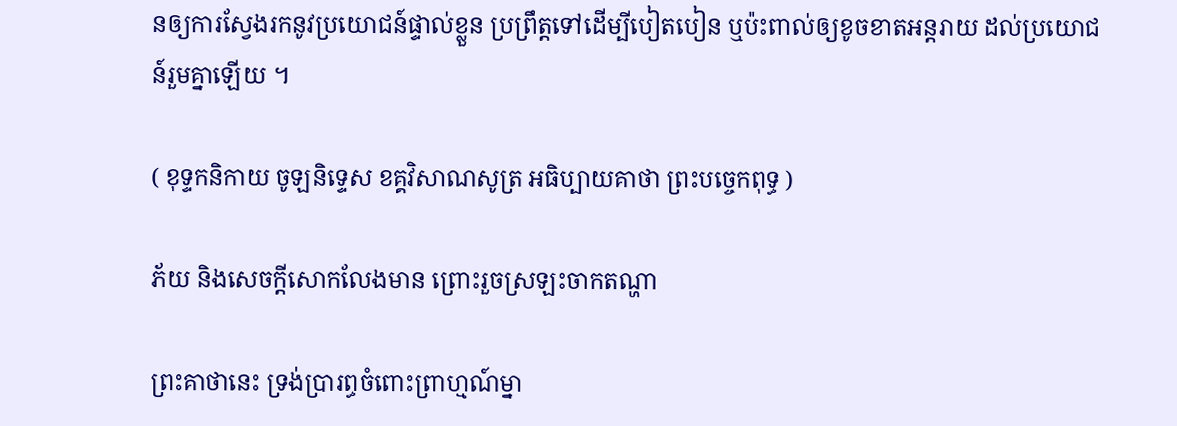នឲ្យការស្វែងរកនូវប្រយោជន៍ផ្ទាល់ខ្លួន ប្រព្រឹត្តទៅដើម្បីបៀតបៀន ឬប៉ះពាល់ឲ្យខូចខាតអន្តរាយ ដល់ប្រយោជន៍រួមគ្នាឡើយ ។

( ខុទ្ទកនិកាយ ចូឡនិទ្ទេស ខគ្គវិសាណសូត្រ អធិប្បាយគាថា ព្រះបច្ចេកពុទ្ធ )

ភ័យ និងសេចក្តីសោកលែងមាន ព្រោះរួចស្រឡះចាកតណ្ហា

ព្រះគាថានេះ ទ្រង់ប្រារព្ធចំពោះព្រាហ្មណ៍ម្នា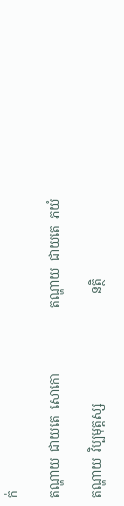ក់

តណ្ហាយ  ជាយតេ  សោកោ                     តណ្ហាយ  ជាយតេ  ភយំ

តណ្ហាយ  វិប្បមុត្តស្ស                                   នត្ថិ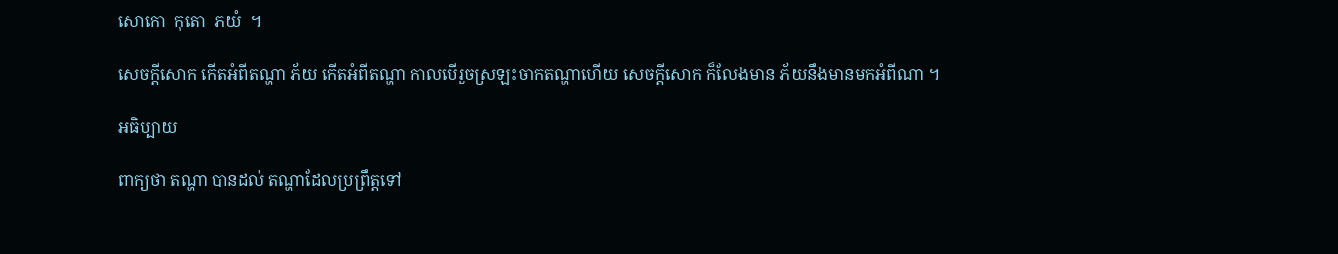សោកោ  កុតោ  ភយំ  ។

សេចក្តីសោក កើតអំពីតណ្ហា ភ័យ កើតអំពីតណ្ហា កាលបើរួចស្រឡះចាកតណ្ហាហើយ សេចក្តីសោក ក៏លែងមាន ភ័យនឹងមានមកអំពីណា ។

អធិប្បាយ

ពាក្យថា តណ្ហា បានដល់ តណ្ហាដែលប្រព្រឹត្តទៅ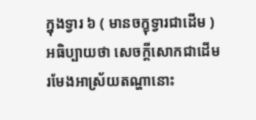ក្នុងទ្វារ ៦ ( មានចក្ខុទ្វារជាដើម ) អធិប្បាយថា សេចក្តីសោកជាដើម រមែងអាស្រ័យតណ្ហានោះ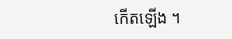កើតឡើង ។